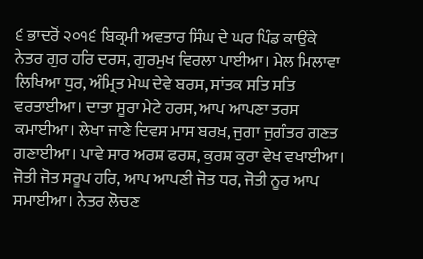੬ ਭਾਦਰੋਂ ੨੦੧੬ ਬਿਕ੍ਰਮੀ ਅਵਤਾਰ ਸਿੰਘ ਦੇ ਘਰ ਪਿੰਡ ਕਾਉਂਕੇ
ਨੇਤਰ ਗੁਰ ਹਰਿ ਦਰਸ, ਗੁਰਮੁਖ ਵਿਰਲਾ ਪਾਈਆ। ਮੇਲ ਮਿਲਾਵਾ ਲਿਖਿਆ ਧੁਰ, ਅੰਮ੍ਰਿਤ ਮੇਘ ਦੇਵੇ ਬਰਸ, ਸਾਂਤਕ ਸਤਿ ਸਤਿ ਵਰਤਾਈਆ। ਦਾਤਾ ਸੂਰਾ ਮੇਟੇ ਹਰਸ, ਆਪ ਆਪਣਾ ਤਰਸ ਕਮਾਈਆ। ਲੇਖਾ ਜਾਣੇ ਦਿਵਸ ਮਾਸ ਬਰਖ਼, ਜੁਗਾ ਜੁਗੰਤਰ ਗਣਤ ਗਣਾਈਆ। ਪਾਵੇ ਸਾਰ ਅਰਸ਼ ਫਰਸ਼, ਕੁਰਸ਼ ਕੁਰਾ ਵੇਖ ਵਖਾਈਆ। ਜੋਤੀ ਜੋਤ ਸਰੂਪ ਹਰਿ, ਆਪ ਆਪਣੀ ਜੋਤ ਧਰ, ਜੋਤੀ ਨੂਰ ਆਪ ਸਮਾਈਆ। ਨੇਤਰ ਲੋਚਣ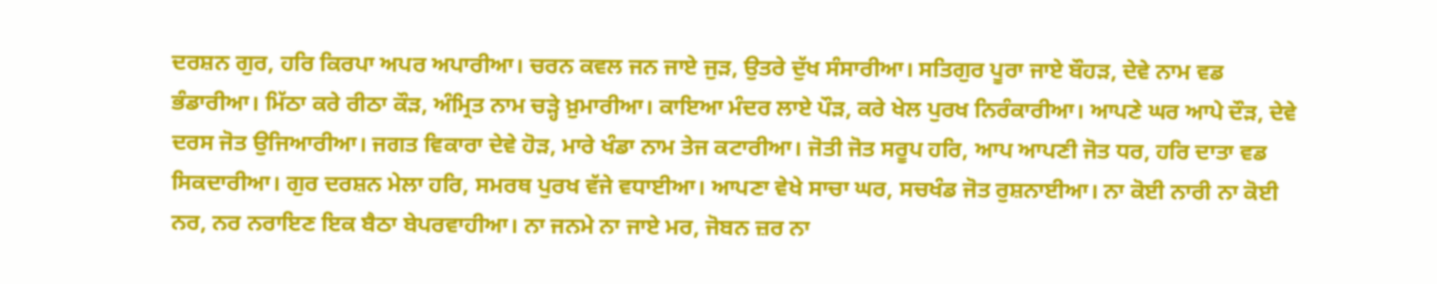ਦਰਸ਼ਨ ਗੁਰ, ਹਰਿ ਕਿਰਪਾ ਅਪਰ ਅਪਾਰੀਆ। ਚਰਨ ਕਵਲ ਜਨ ਜਾਏ ਜੁੜ, ਉਤਰੇ ਦੁੱਖ ਸੰਸਾਰੀਆ। ਸਤਿਗੁਰ ਪੂਰਾ ਜਾਏ ਬੌਹੜ, ਦੇਵੇ ਨਾਮ ਵਡ ਭੰਡਾਰੀਆ। ਮਿੱਠਾ ਕਰੇ ਰੀਠਾ ਕੌੜ, ਅੰਮ੍ਰਿਤ ਨਾਮ ਚੜ੍ਹੇ ਖ਼ੁਮਾਰੀਆ। ਕਾਇਆ ਮੰਦਰ ਲਾਏ ਪੌੜ, ਕਰੇ ਖੇਲ ਪੁਰਖ ਨਿਰੰਕਾਰੀਆ। ਆਪਣੇ ਘਰ ਆਪੇ ਦੌੜ, ਦੇਵੇ ਦਰਸ ਜੋਤ ਉਜਿਆਰੀਆ। ਜਗਤ ਵਿਕਾਰਾ ਦੇਵੇ ਹੋੜ, ਮਾਰੇ ਖੰਡਾ ਨਾਮ ਤੇਜ ਕਟਾਰੀਆ। ਜੋਤੀ ਜੋਤ ਸਰੂਪ ਹਰਿ, ਆਪ ਆਪਣੀ ਜੋਤ ਧਰ, ਹਰਿ ਦਾਤਾ ਵਡ ਸਿਕਦਾਰੀਆ। ਗੁਰ ਦਰਸ਼ਨ ਮੇਲਾ ਹਰਿ, ਸਮਰਥ ਪੁਰਖ ਵੱਜੇ ਵਧਾਈਆ। ਆਪਣਾ ਵੇਖੇ ਸਾਚਾ ਘਰ, ਸਚਖੰਡ ਜੋਤ ਰੁਸ਼ਨਾਈਆ। ਨਾ ਕੋਈ ਨਾਰੀ ਨਾ ਕੋਈ ਨਰ, ਨਰ ਨਰਾਇਣ ਇਕ ਬੈਠਾ ਬੇਪਰਵਾਹੀਆ। ਨਾ ਜਨਮੇ ਨਾ ਜਾਏ ਮਰ, ਜੋਬਨ ਜ਼ਰ ਨਾ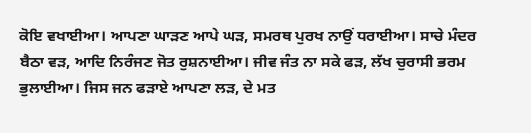ਕੋਇ ਵਖਾਈਆ। ਆਪਣਾ ਘਾੜਣ ਆਪੇ ਘੜ, ਸਮਰਥ ਪੁਰਖ ਨਾਉਂ ਧਰਾਈਆ। ਸਾਚੇ ਮੰਦਰ ਬੈਠਾ ਵੜ, ਆਦਿ ਨਿਰੰਜਣ ਜੋਤ ਰੁਸ਼ਨਾਈਆ। ਜੀਵ ਜੰਤ ਨਾ ਸਕੇ ਫੜ, ਲੱਖ ਚੁਰਾਸੀ ਭਰਮ ਭੁਲਾਈਆ। ਜਿਸ ਜਨ ਫੜਾਏ ਆਪਣਾ ਲੜ, ਦੇ ਮਤ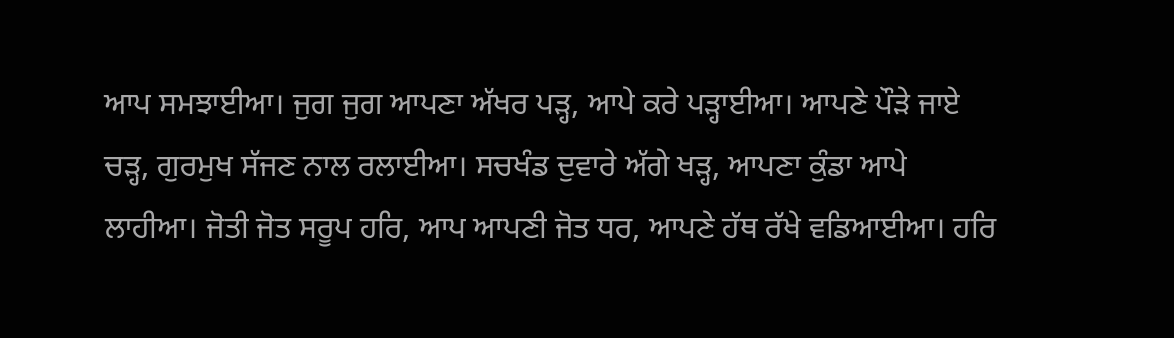ਆਪ ਸਮਝਾਈਆ। ਜੁਗ ਜੁਗ ਆਪਣਾ ਅੱਖਰ ਪੜ੍ਹ, ਆਪੇ ਕਰੇ ਪੜ੍ਹਾਈਆ। ਆਪਣੇ ਪੌੜੇ ਜਾਏ ਚੜ੍ਹ, ਗੁਰਮੁਖ ਸੱਜਣ ਨਾਲ ਰਲਾਈਆ। ਸਚਖੰਡ ਦੁਵਾਰੇ ਅੱਗੇ ਖੜ੍ਹ, ਆਪਣਾ ਕੁੰਡਾ ਆਪੇ ਲਾਹੀਆ। ਜੋਤੀ ਜੋਤ ਸਰੂਪ ਹਰਿ, ਆਪ ਆਪਣੀ ਜੋਤ ਧਰ, ਆਪਣੇ ਹੱਥ ਰੱਖੇ ਵਡਿਆਈਆ। ਹਰਿ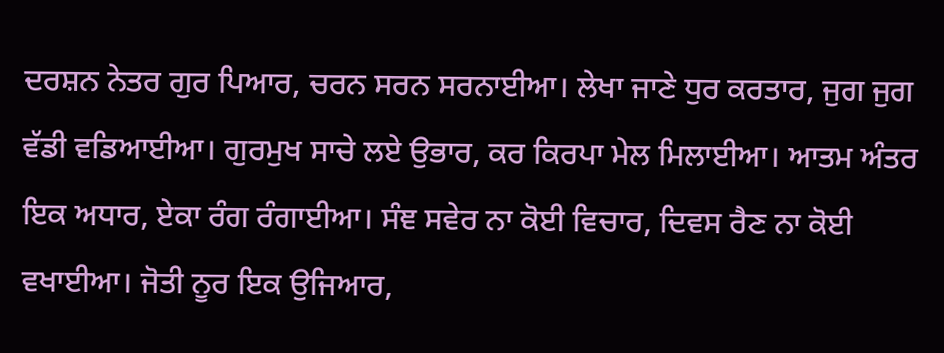ਦਰਸ਼ਨ ਨੇਤਰ ਗੁਰ ਪਿਆਰ, ਚਰਨ ਸਰਨ ਸਰਨਾਈਆ। ਲੇਖਾ ਜਾਣੇ ਧੁਰ ਕਰਤਾਰ, ਜੁਗ ਜੁਗ ਵੱਡੀ ਵਡਿਆਈਆ। ਗੁਰਮੁਖ ਸਾਚੇ ਲਏ ਉਭਾਰ, ਕਰ ਕਿਰਪਾ ਮੇਲ ਮਿਲਾਈਆ। ਆਤਮ ਅੰਤਰ ਇਕ ਅਧਾਰ, ਏਕਾ ਰੰਗ ਰੰਗਾਈਆ। ਸੰਞ ਸਵੇਰ ਨਾ ਕੋਈ ਵਿਚਾਰ, ਦਿਵਸ ਰੈਣ ਨਾ ਕੋਈ ਵਖਾਈਆ। ਜੋਤੀ ਨੂਰ ਇਕ ਉਜਿਆਰ,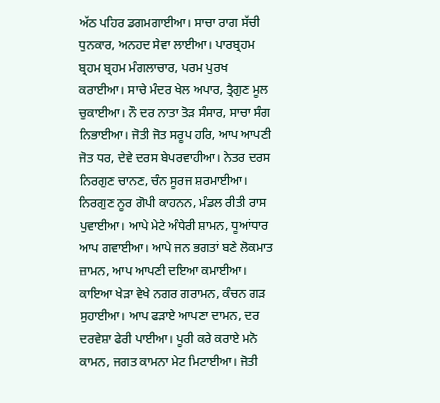ਅੱਠ ਪਹਿਰ ਡਗਮਗਾਈਆ। ਸਾਚਾ ਰਾਗ ਸੱਚੀ ਧੁਨਕਾਰ, ਅਨਹਦ ਸੇਵਾ ਲਾਈਆ। ਪਾਰਬ੍ਰਹਮ ਬ੍ਰਹਮ ਬ੍ਰਹਮ ਮੰਗਲਾਚਾਰ, ਪਰਮ ਪੁਰਖ ਕਰਾਈਆ। ਸਾਚੇ ਮੰਦਰ ਖੇਲ ਅਪਾਰ, ਤ੍ਰੈਗੁਣ ਮੂਲ ਚੁਕਾਈਆ। ਨੌ ਦਰ ਨਾਤਾ ਤੋੜ ਸੰਸਾਰ, ਸਾਚਾ ਸੰਗ ਨਿਭਾਈਆ। ਜੋਤੀ ਜੋਤ ਸਰੂਪ ਹਰਿ, ਆਪ ਆਪਣੀ ਜੋਤ ਧਰ, ਦੇਵੇ ਦਰਸ ਬੇਪਰਵਾਹੀਆ। ਨੇਤਰ ਦਰਸ ਨਿਰਗੁਣ ਚਾਨਣ, ਚੰਨ ਸੂਰਜ ਸ਼ਰਮਾਈਆ। ਨਿਰਗੁਣ ਨੂਰ ਗੋਪੀ ਕਾਹਨਨ, ਮੰਡਲ ਰੀਤੀ ਰਾਸ ਪੁਵਾਈਆ। ਆਪੇ ਮੇਟੇ ਅੰਧੇਰੀ ਸ਼ਾਮਨ, ਧੂਆਂਧਾਰ ਆਪ ਗਵਾਈਆ। ਆਪੇ ਜਨ ਭਗਤਾਂ ਬਣੇ ਲੋਕਮਾਤ ਜ਼ਾਮਨ, ਆਪ ਆਪਣੀ ਦਇਆ ਕਮਾਈਆ। ਕਾਇਆ ਖੇੜਾ ਵੇਖੇ ਨਗਰ ਗਰਾਮਨ, ਕੰਚਨ ਗੜ ਸੁਹਾਈਆ। ਆਪ ਫੜਾਏ ਆਪਣਾ ਦਾਮਨ, ਦਰ ਦਰਵੇਸ਼ਾ ਫੇਰੀ ਪਾਈਆ। ਪੂਰੀ ਕਰੇ ਕਰਾਏ ਮਨੋ ਕਾਮਨ, ਜਗਤ ਕਾਮਨਾ ਮੇਟ ਮਿਟਾਈਆ। ਜੋਤੀ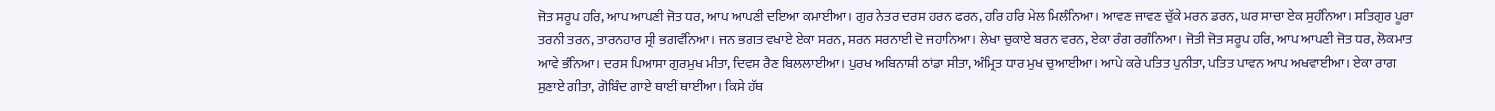ਜੋਤ ਸਰੂਪ ਹਰਿ, ਆਪ ਆਪਣੀ ਜੋਤ ਧਰ, ਆਪ ਆਪਣੀ ਦਇਆ ਕਮਾਈਆ। ਗੁਰ ਨੇਤਰ ਦਰਸ ਹਰਨ ਫਰਨ, ਹਰਿ ਹਰਿ ਮੇਲ ਮਿਲੰਨਿਆ। ਆਵਣ ਜਾਵਣ ਚੁੱਕੇ ਮਰਨ ਡਰਨ, ਘਰ ਸਾਚਾ ਏਕ ਸੁਹੰਨਿਆ। ਸਤਿਗੁਰ ਪੂਰਾ ਤਰਨੀ ਤਰਨ, ਤਾਰਨਹਾਰ ਸ੍ਰੀ ਭਗਵੰਨਿਆ। ਜਨ ਭਗਤ ਵਖਾਏ ਏਕਾ ਸਰਨ, ਸਰਨ ਸਰਨਾਈ ਦੋ ਜਹਾਨਿਆ। ਲੇਖਾ ਚੁਕਾਏ ਬਰਨ ਵਰਨ, ਏਕਾ ਰੰਗ ਰਗੰਨਿਆ। ਜੋਤੀ ਜੋਤ ਸਰੂਪ ਹਰਿ, ਆਪ ਆਪਣੀ ਜੋਤ ਧਰ, ਲੋਕਮਾਤ ਆਵੇ ਭੰਨਿਆ। ਦਰਸ ਪਿਆਸਾ ਗੁਰਮੁਖ ਮੀਤਾ, ਦਿਵਸ ਰੈਣ ਬਿਲਲਾਈਆ। ਪੁਰਖ ਅਬਿਨਾਸ਼ੀ ਠਾਂਡਾ ਸੀਤਾ, ਅੰਮ੍ਰਿਤ ਧਾਰ ਮੁਖ ਚੁਆਈਆ। ਆਪੇ ਕਰੇ ਪਤਿਤ ਪੁਨੀਤਾ, ਪਤਿਤ ਪਾਵਨ ਆਪ ਅਖਵਾਈਆ। ਏਕਾ ਰਾਗ ਸੁਣਾਏ ਗੀਤਾ, ਗੋਬਿੰਦ ਗਾਏ ਥਾਈਂ ਥਾਈਂਆ। ਕਿਸੇ ਹੱਥ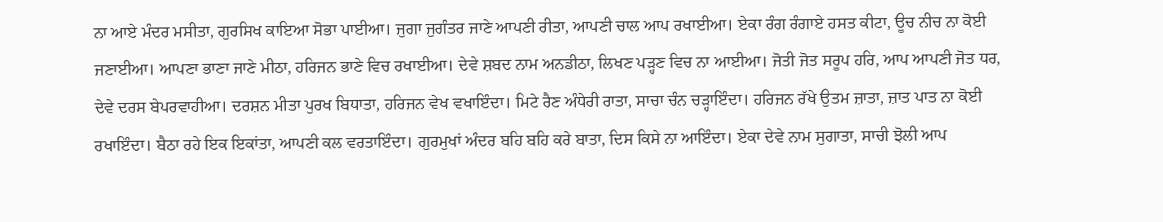ਨਾ ਆਏ ਮੰਦਰ ਮਸੀਤਾ, ਗੁਰਸਿਖ ਕਾਇਆ ਸੋਭਾ ਪਾਈਆ। ਜੁਗਾ ਜੁਗੰਤਰ ਜਾਣੇ ਆਪਣੀ ਰੀਤਾ, ਆਪਣੀ ਚਾਲ ਆਪ ਰਖਾਈਆ। ਏਕਾ ਰੰਗ ਰੰਗਾਏ ਹਸਤ ਕੀਟਾ, ਊਚ ਨੀਚ ਨਾ ਕੋਈ ਜਣਾਈਆ। ਆਪਣਾ ਭਾਣਾ ਜਾਣੇ ਮੀਠਾ, ਹਰਿਜਨ ਭਾਣੇ ਵਿਚ ਰਖਾਈਆ। ਦੇਵੇ ਸ਼ਬਦ ਨਾਮ ਅਨਡੀਠਾ, ਲਿਖਣ ਪੜ੍ਹਣ ਵਿਚ ਨਾ ਆਈਆ। ਜੋਤੀ ਜੋਤ ਸਰੂਪ ਹਰਿ, ਆਪ ਆਪਣੀ ਜੋਤ ਧਰ, ਦੇਵੇ ਦਰਸ ਬੇਪਰਵਾਹੀਆ। ਦਰਸ਼ਨ ਮੀਤਾ ਪੁਰਖ ਬਿਧਾਤਾ, ਹਰਿਜਨ ਵੇਖ ਵਖਾਇੰਦਾ। ਮਿਟੇ ਰੈਣ ਅੰਧੇਰੀ ਰਾਤਾ, ਸਾਚਾ ਚੰਨ ਚੜ੍ਹਾਇੰਦਾ। ਹਰਿਜਨ ਰੱਖੇ ਉਤਮ ਜ਼ਾਤਾ, ਜ਼ਾਤ ਪਾਤ ਨਾ ਕੋਈ ਰਖਾਇੰਦਾ। ਬੈਠਾ ਰਹੇ ਇਕ ਇਕਾਂਤਾ, ਆਪਣੀ ਕਲ ਵਰਤਾਇੰਦਾ। ਗੁਰਮੁਖਾਂ ਅੰਦਰ ਬਹਿ ਬਹਿ ਕਰੇ ਬਾਤਾ, ਦਿਸ ਕਿਸੇ ਨਾ ਆਇੰਦਾ। ਏਕਾ ਦੇਵੇ ਨਾਮ ਸੁਗਾਤਾ, ਸਾਚੀ ਝੋਲੀ ਆਪ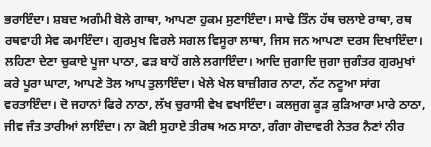ਭਰਾਇੰਦਾ। ਸ਼ਬਦ ਅਗੰਮੀ ਬੋਲੇ ਗਾਥਾ, ਆਪਣਾ ਹੁਕਮ ਸੁਣਾਇੰਦਾ। ਸਾਢੇ ਤਿੰਨ ਹੱਥ ਚਲਾਏ ਰਾਥਾ, ਰਥ ਰਥਵਾਹੀ ਸੇਵ ਕਮਾਇੰਦਾ। ਗੁਰਮੁਖ ਵਿਰਲੇ ਸਗਲ ਵਿਸੂਰਾ ਲਾਥਾ, ਜਿਸ ਜਨ ਆਪਣਾ ਦਰਸ ਦਿਖਾਇੰਦਾ। ਲਹਿਣਾ ਦੇਣਾ ਚੁਕਾਏ ਪੂਜਾ ਪਾਠਾ, ਫੜ ਬਾਹੋਂ ਗਲੇ ਲਗਾਇੰਦਾ। ਆਦਿ ਜੁਗਾਦਿ ਜੁਗਾ ਜੁਗੰਤਰ ਗੁਰਮੁਖਾਂ ਕਰੇ ਪੂਰਾ ਘਾਟਾ, ਆਪਣੇ ਤੋਲ ਆਪ ਤੁਲਾਇੰਦਾ। ਖੇਲੇ ਖੇਲ ਬਾਜ਼ੀਗਰ ਨਾਟਾ, ਨੱਟ ਨਟੂਆ ਸਾਂਗ ਵਰਤਾਇੰਦਾ। ਦੋ ਜਹਾਨਾਂ ਫਿਰੇ ਨਾਠਾ, ਲੱਖ ਚੁਰਾਸੀ ਵੇਖ ਵਖਾਇੰਦਾ। ਕਲਜੁਗ ਕੂੜ ਕੁੜਿਆਰਾ ਮਾਰੇ ਠਾਠਾ, ਜੀਵ ਜੰਤ ਤਾਰੀਆਂ ਲਾਇੰਦਾ। ਨਾ ਕੋਈ ਸੁਹਾਏ ਤੀਰਥ ਅਠ ਸਾਠਾ, ਗੰਗਾ ਗੋਦਾਵਰੀ ਨੇਤਰ ਨੈਣਾਂ ਨੀਰ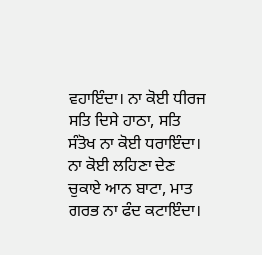ਵਹਾਇੰਦਾ। ਨਾ ਕੋਈ ਧੀਰਜ ਸਤਿ ਦਿਸੇ ਹਾਠਾ, ਸਤਿ ਸੰਤੋਖ ਨਾ ਕੋਈ ਧਰਾਇੰਦਾ। ਨਾ ਕੋਈ ਲਹਿਣਾ ਦੇਣ ਚੁਕਾਏ ਆਨ ਬਾਟਾ, ਮਾਤ ਗਰਭ ਨਾ ਫੰਦ ਕਟਾਇੰਦਾ।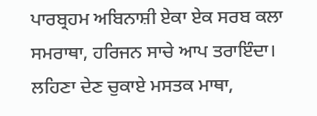ਪਾਰਬ੍ਰਹਮ ਅਬਿਨਾਸ਼ੀ ਏਕਾ ਏਕ ਸਰਬ ਕਲਾ ਸਮਰਾਥਾ, ਹਰਿਜਨ ਸਾਚੇ ਆਪ ਤਰਾਇੰਦਾ। ਲਹਿਣਾ ਦੇਣ ਚੁਕਾਏ ਮਸਤਕ ਮਾਥਾ,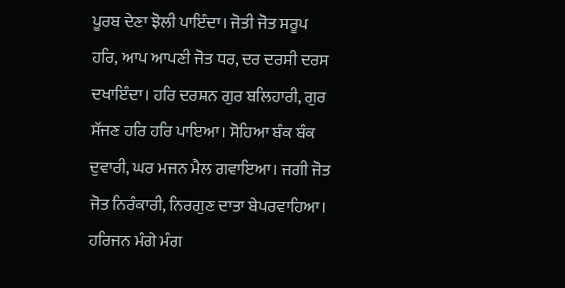ਪੂਰਬ ਦੇਣਾ ਝੋਲੀ ਪਾਇੰਦਾ। ਜੋਤੀ ਜੋਤ ਸਰੂਪ ਹਰਿ, ਆਪ ਆਪਣੀ ਜੋਤ ਧਰ, ਦਰ ਦਰਸੀ ਦਰਸ ਦਖਾਇੰਦਾ। ਹਰਿ ਦਰਸ਼ਨ ਗੁਰ ਬਲਿਹਾਰੀ, ਗੁਰ ਸੱਜਣ ਹਰਿ ਹਰਿ ਪਾਇਆ। ਸੋਹਿਆ ਬੰਕ ਬੰਕ ਦੁਵਾਰੀ, ਘਰ ਮਜਨ ਮੈਲ ਗਵਾਇਆ। ਜਗੀ ਜੋਤ ਜੋਤ ਨਿਰੰਕਾਰੀ, ਨਿਰਗੁਣ ਦਾਤਾ ਬੇਪਰਵਾਹਿਆ। ਹਰਿਜਨ ਮੰਗੇ ਮੰਗ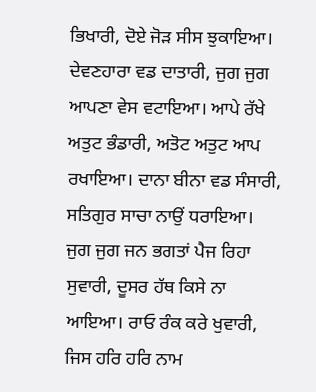ਭਿਖਾਰੀ, ਦੋਏ ਜੋੜ ਸੀਸ ਝੁਕਾਇਆ। ਦੇਵਣਹਾਰਾ ਵਡ ਦਾਤਾਰੀ, ਜੁਗ ਜੁਗ ਆਪਣਾ ਵੇਸ ਵਟਾਇਆ। ਆਪੇ ਰੱਖੇ ਅਤੁਟ ਭੰਡਾਰੀ, ਅਤੋਟ ਅਤੁਟ ਆਪ ਰਖਾਇਆ। ਦਾਨਾ ਬੀਨਾ ਵਡ ਸੰਸਾਰੀ, ਸਤਿਗੁਰ ਸਾਚਾ ਨਾਉਂ ਧਰਾਇਆ। ਜੁਗ ਜੁਗ ਜਨ ਭਗਤਾਂ ਪੈਜ ਰਿਹਾ ਸੁਵਾਰੀ, ਦੂਸਰ ਹੱਥ ਕਿਸੇ ਨਾ ਆਇਆ। ਰਾਓ ਰੰਕ ਕਰੇ ਖੁਵਾਰੀ, ਜਿਸ ਹਰਿ ਹਰਿ ਨਾਮ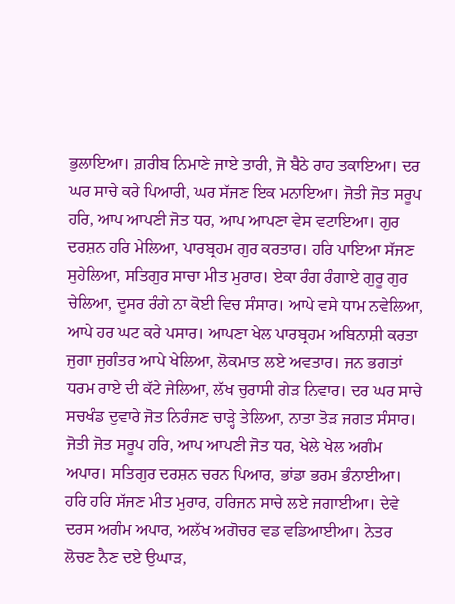ਭੁਲਾਇਆ। ਗ਼ਰੀਬ ਨਿਮਾਣੇ ਜਾਏ ਤਾਰੀ, ਜੋ ਬੈਠੇ ਰਾਹ ਤਕਾਇਆ। ਦਰ ਘਰ ਸਾਚੇ ਕਰੇ ਪਿਆਰੀ, ਘਰ ਸੱਜਣ ਇਕ ਮਨਾਇਆ। ਜੋਤੀ ਜੋਤ ਸਰੂਪ ਹਰਿ, ਆਪ ਆਪਣੀ ਜੋਤ ਧਰ, ਆਪ ਆਪਣਾ ਵੇਸ ਵਟਾਇਆ। ਗੁਰ ਦਰਸ਼ਨ ਹਰਿ ਮੇਲਿਆ, ਪਾਰਬ੍ਰਹਮ ਗੁਰ ਕਰਤਾਰ। ਹਰਿ ਪਾਇਆ ਸੱਜਣ ਸੁਹੇਲਿਆ, ਸਤਿਗੁਰ ਸਾਚਾ ਮੀਤ ਮੁਰਾਰ। ਏਕਾ ਰੰਗ ਰੰਗਾਏ ਗੁਰੂ ਗੁਰ ਚੇਲਿਆ, ਦੂਸਰ ਰੰਗੇ ਨਾ ਕੋਈ ਵਿਚ ਸੰਸਾਰ। ਆਪੇ ਵਸੇ ਧਾਮ ਨਵੇਲਿਆ, ਆਪੇ ਹਰ ਘਟ ਕਰੇ ਪਸਾਰ। ਆਪਣਾ ਖੇਲ ਪਾਰਬ੍ਰਹਮ ਅਬਿਨਾਸ਼ੀ ਕਰਤਾ ਜੁਗਾ ਜੁਗੰਤਰ ਆਪੇ ਖੇਲਿਆ, ਲੋਕਮਾਤ ਲਏ ਅਵਤਾਰ। ਜਨ ਭਗਤਾਂ ਧਰਮ ਰਾਏ ਦੀ ਕੱਟੇ ਜੇਲਿਆ, ਲੱਖ ਚੁਰਾਸੀ ਗੇੜ ਨਿਵਾਰ। ਦਰ ਘਰ ਸਾਚੇ ਸਚਖੰਡ ਦੁਵਾਰੇ ਜੋਤ ਨਿਰੰਜਣ ਚਾੜ੍ਹੇ ਤੇਲਿਆ, ਨਾਤਾ ਤੋੜ ਜਗਤ ਸੰਸਾਰ। ਜੋਤੀ ਜੋਤ ਸਰੂਪ ਹਰਿ, ਆਪ ਆਪਣੀ ਜੋਤ ਧਰ, ਖੇਲੇ ਖੇਲ ਅਗੰਮ ਅਪਾਰ। ਸਤਿਗੁਰ ਦਰਸ਼ਨ ਚਰਨ ਪਿਆਰ, ਭਾਂਡਾ ਭਰਮ ਭੰਨਾਈਆ। ਹਰਿ ਹਰਿ ਸੱਜਣ ਮੀਤ ਮੁਰਾਰ, ਹਰਿਜਨ ਸਾਚੇ ਲਏ ਜਗਾਈਆ। ਦੇਵੇ ਦਰਸ ਅਗੰਮ ਅਪਾਰ, ਅਲੱਖ ਅਗੋਚਰ ਵਡ ਵਡਿਆਈਆ। ਨੇਤਰ ਲੋਚਣ ਨੈਣ ਦਏ ਉਘਾੜ,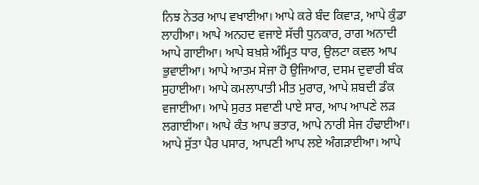ਨਿਝ ਨੇਤਰ ਆਪ ਵਖਾਈਆ। ਆਪੇ ਕਰੇ ਬੰਦ ਕਿਵਾੜ, ਆਪੇ ਕੁੰਡਾ ਲਾਹੀਆ। ਆਪੇ ਅਨਹਦ ਵਜਾਏ ਸੱਚੀ ਧੁਨਕਾਰ, ਰਾਗ ਅਨਾਦੀ ਆਪੇ ਗਾਈਆ। ਆਪੇ ਬਖ਼ਸ਼ੇ ਅੰਮ੍ਰਿਤ ਧਾਰ, ਉਲਟਾ ਕਵਲ ਆਪ ਭੁਵਾਈਆ। ਆਪੇ ਆਤਮ ਸੇਜਾ ਹੋ ਉਜਿਆਰ, ਦਸਮ ਦੁਵਾਰੀ ਬੰਕ ਸੁਹਾਈਆ। ਆਪੇ ਕਮਲਾਪਾਤੀ ਮੀਤ ਮੁਰਾਰ, ਆਪੇ ਸ਼ਬਦੀ ਡੰਕ ਵਜਾਈਆ। ਆਪੇ ਸੁਰਤ ਸਵਾਣੀ ਪਾਏ ਸਾਰ, ਆਪ ਆਪਣੇ ਲੜ ਲਗਾਈਆ। ਆਪੇ ਕੰਤ ਆਪ ਭਤਾਰ, ਆਪੇ ਨਾਰੀ ਸੇਜ ਹੰਢਾਈਆ। ਆਪੇ ਸੁੱਤਾ ਪੈਰ ਪਸਾਰ, ਆਪਣੀ ਆਪ ਲਏ ਅੰਗੜਾਈਆ। ਆਪੇ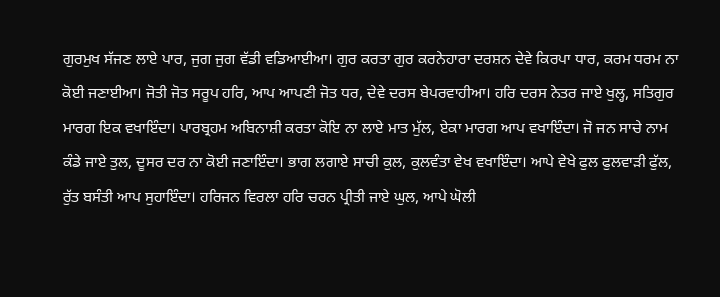ਗੁਰਮੁਖ ਸੱਜਣ ਲਾਏ ਪਾਰ, ਜੁਗ ਜੁਗ ਵੱਡੀ ਵਡਿਆਈਆ। ਗੁਰ ਕਰਤਾ ਗੁਰ ਕਰਨੇਹਾਰਾ ਦਰਸ਼ਨ ਦੇਵੇ ਕਿਰਪਾ ਧਾਰ, ਕਰਮ ਧਰਮ ਨਾ ਕੋਈ ਜਣਾਈਆ। ਜੋਤੀ ਜੋਤ ਸਰੂਪ ਹਰਿ, ਆਪ ਆਪਣੀ ਜੋਤ ਧਰ, ਦੇਵੇ ਦਰਸ ਬੇਪਰਵਾਹੀਆ। ਹਰਿ ਦਰਸ ਨੇਤਰ ਜਾਏ ਖੁਲ੍ਹ, ਸਤਿਗੁਰ ਮਾਰਗ ਇਕ ਵਖਾਇੰਦਾ। ਪਾਰਬ੍ਰਹਮ ਅਬਿਨਾਸ਼ੀ ਕਰਤਾ ਕੋਇ ਨਾ ਲਾਏ ਮਾਤ ਮੁੱਲ, ਏਕਾ ਮਾਰਗ ਆਪ ਵਖਾਇੰਦਾ। ਜੋ ਜਨ ਸਾਚੇ ਨਾਮ ਕੰਡੇ ਜਾਏ ਤੁਲ, ਦੂਸਰ ਦਰ ਨਾ ਕੋਈ ਜਣਾਇੰਦਾ। ਭਾਗ ਲਗਾਏ ਸਾਚੀ ਕੁਲ, ਕੁਲਵੰਤਾ ਵੇਖ ਵਖਾਇੰਦਾ। ਆਪੇ ਵੇਖੇ ਫੁਲ ਫੁਲਵਾੜੀ ਫੁੱਲ, ਰੁੱਤ ਬਸੰਤੀ ਆਪ ਸੁਹਾਇੰਦਾ। ਹਰਿਜਨ ਵਿਰਲਾ ਹਰਿ ਚਰਨ ਪ੍ਰੀਤੀ ਜਾਏ ਘੁਲ, ਆਪੇ ਘੋਲੀ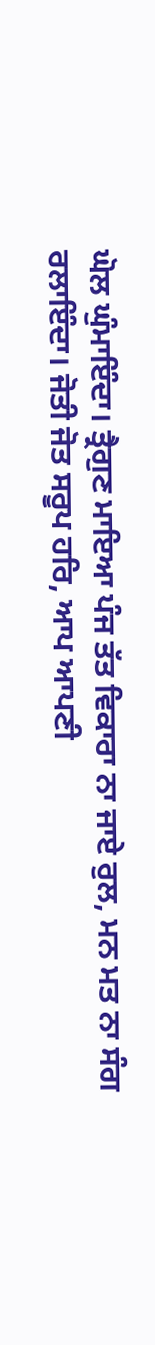ਘੋਲ ਘੁੰਮਾਇੰਦਾ। ਤ੍ਰੈਗੁਣ ਮਾਇਆ ਪੰਜ ਤੱਤ ਵਿਕਾਰਾ ਨਾ ਜਾਏ ਰੁਲ, ਮਨ ਮਤ ਨਾ ਸੰਗ ਰਲਾਇੰਦਾ। ਜੋਤੀ ਜੋਤ ਸਰੂਪ ਹਰਿ, ਆਪ ਆਪਣੀ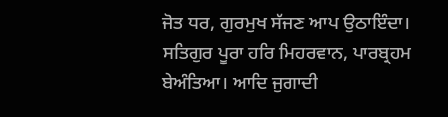ਜੋਤ ਧਰ, ਗੁਰਮੁਖ ਸੱਜਣ ਆਪ ਉਠਾਇੰਦਾ। ਸਤਿਗੁਰ ਪੂਰਾ ਹਰਿ ਮਿਹਰਵਾਨ, ਪਾਰਬ੍ਰਹਮ ਬੇਅੰਤਿਆ। ਆਦਿ ਜੁਗਾਦੀ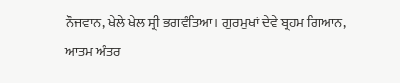ਨੌਜਵਾਨ, ਖੇਲੇ ਖੇਲ ਸ੍ਰੀ ਭਗਵੰਤਿਆ। ਗੁਰਮੁਖਾਂ ਦੇਵੇ ਬ੍ਰਹਮ ਗਿਆਨ, ਆਤਮ ਅੰਤਰ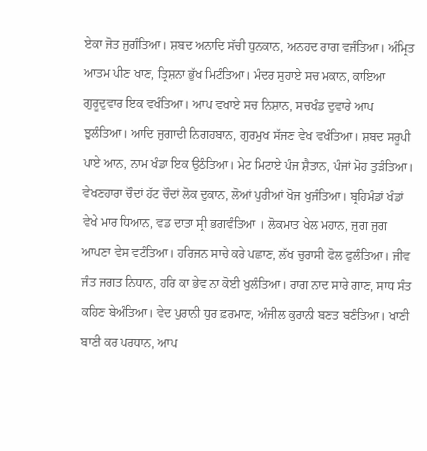ਏਕਾ ਜੋਤ ਜੁਗੰਤਿਆ। ਸ਼ਬਦ ਅਨਾਦਿ ਸੱਚੀ ਧੁਨਕਾਨ, ਅਨਹਦ ਰਾਗ ਵਜੰਤਿਆ। ਅੰਮ੍ਰਿਤ ਆਤਮ ਪੀਣ ਖਾਣ, ਤ੍ਰਿਸ਼ਨਾ ਭੁੱਖ ਮਿਟੰਤਿਆ। ਮੰਦਰ ਸੁਹਾਏ ਸਚ ਮਕਾਨ, ਕਾਇਆ ਗੁਰੂਦੁਵਾਰ ਇਕ ਵਖੰਤਿਆ। ਆਪ ਵਖਾਏ ਸਚ ਨਿਸ਼ਾਨ, ਸਚਖੰਡ ਦੁਵਾਰੇ ਆਪ ਝੁਲੰਤਿਆ। ਆਦਿ ਜੁਗਾਦੀ ਨਿਗਹਬਾਨ, ਗੁਰਮੁਖ ਸੱਜਣ ਵੇਖ ਵਖੰਤਿਆ। ਸ਼ਬਦ ਸਰੂਪੀ ਪਾਏ ਆਨ, ਨਾਮ ਖੰਡਾ ਇਕ ਉਠੰਤਿਆ। ਮੇਟ ਮਿਟਾਏ ਪੰਜ ਸ਼ੈਤਾਨ, ਪੰਜਾਂ ਮੋਹ ਤੁੜੰਤਿਆ। ਵੇਖਣਹਾਰਾ ਚੌਦਾਂ ਹੱਟ ਚੌਦਾਂ ਲੋਕ ਦੁਕਾਨ, ਲੋਆਂ ਪੁਰੀਆਂ ਖੋਜ ਖੁਜੰਤਿਆ। ਬ੍ਰਹਿਮੰਡਾਂ ਖੰਡਾਂ ਵੇਖੇ ਮਾਰ ਧਿਆਨ, ਵਡ ਦਾਤਾ ਸ੍ਰੀ ਭਗਵੰਤਿਆ । ਲੋਕਮਾਤ ਖੇਲ ਮਹਾਨ, ਜੁਗ ਜੁਗ ਆਪਣਾ ਵੇਸ ਵਟੰਤਿਆ। ਹਰਿਜਨ ਸਾਚੇ ਕਰੇ ਪਛਾਣ, ਲੱਖ ਚੁਰਾਸੀ ਫੋਲ ਫੁਲੰਤਿਆ। ਜੀਵ ਜੰਤ ਜਗਤ ਨਿਧਾਨ, ਹਰਿ ਕਾ ਭੇਵ ਨਾ ਕੋਈ ਖੁਲੰਤਿਆ। ਰਾਗ ਨਾਦ ਸਾਰੇ ਗਾਣ, ਸਾਧ ਸੰਤ ਕਹਿਣ ਬੇਅੰਤਿਆ। ਵੇਦ ਪੁਰਾਨੀ ਧੁਰ ਫ਼ਰਮਾਣ, ਅੰਜੀਲ ਕੁਰਾਨੀ ਬਣਤ ਬਣੰਤਿਆ। ਖਾਣੀ ਬਾਣੀ ਕਰ ਪਰਧਾਨ, ਆਪ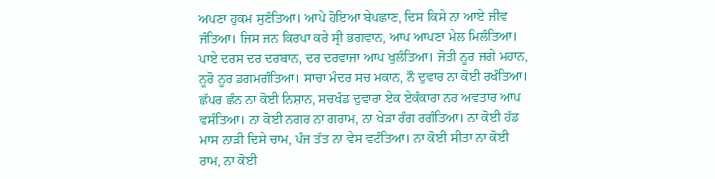ਅਪਣਾ ਹੁਕਮ ਸੁਣੰਤਿਆ। ਆਪੇ ਹੋਇਆ ਬੇਪਛਾਣ, ਦਿਸ ਕਿਸੇ ਨਾ ਆਏ ਜੀਵ ਜੰਤਿਆ। ਜਿਸ ਜਨ ਕਿਰਪਾ ਕਰੇ ਸ੍ਰੀ ਭਗਵਾਨ, ਆਪ ਆਪਣਾ ਮੇਲ ਮਿਲੰਤਿਆ। ਪਾਏ ਦਰਸ ਦਰ ਦਰਬਾਨ, ਦਰ ਦਰਵਾਜਾ ਆਪ ਖੁਲੰਤਿਆ। ਜੋਤੀ ਨੂਰ ਜਗੇ ਮਹਾਨ, ਨੂਰੋ ਨੂਰ ਡਗਮਗੰਤਿਆ। ਸਾਚਾ ਮੰਦਰ ਸਚ ਮਕਾਨ, ਨੌ ਦੁਵਾਰ ਨਾ ਕੋਈ ਰਖੰਤਿਆ। ਛੱਪਰ ਛੰਨ ਨਾ ਕੋਈ ਨਿਸ਼ਾਨ, ਸਚਖੰਡ ਦੁਵਾਰਾ ਏਕ ਏਕੰਕਾਰਾ ਨਰ ਅਵਤਾਰ ਆਪ ਵਸੰਤਿਆ। ਨਾ ਕੋਈ ਨਗਰ ਨਾ ਗਰਾਮ, ਨਾ ਖੇੜਾ ਰੰਗ ਰਗੰਤਿਆ। ਨਾ ਕੋਈ ਹੱਡ ਮਾਸ ਨਾੜੀ ਦਿਸੇ ਚਾਮ, ਪੰਜ ਤੱਤ ਨਾ ਵੇਸ ਵਟੰਤਿਆ। ਨਾ ਕੋਈ ਸੀਤਾ ਨਾ ਕੋਈ ਰਾਮ, ਨਾ ਕੋਈ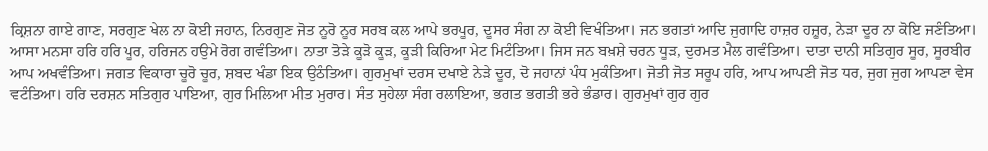ਕ੍ਰਿਸ਼ਨਾ ਗਾਏ ਗਾਣ, ਸਰਗੁਣ ਖੇਲ ਨਾ ਕੋਈ ਜਹਾਨ, ਨਿਰਗੁਣ ਜੋਤ ਨੂਰੋ ਨੂਰ ਸਰਬ ਕਲ ਆਪੇ ਭਰਪੂਰ, ਦੂਸਰ ਸੰਗ ਨਾ ਕੋਈ ਵਿਖੰਤਿਆ। ਜਨ ਭਗਤਾਂ ਆਦਿ ਜੁਗਾਦਿ ਹਾਜ਼ਰ ਹਜ਼ੂਰ, ਨੇੜਾ ਦੂਰ ਨਾ ਕੋਇ ਜਣੰਤਿਆ। ਆਸਾ ਮਨਸਾ ਹਰਿ ਹਰਿ ਪੂਰ, ਹਰਿਜਨ ਹਉਮੇ ਰੋਗ ਗਵੰਤਿਆ। ਨਾਤਾ ਤੋੜੇ ਕੂੜੋ ਕੂੜ, ਕੂੜੀ ਕਿਰਿਆ ਮੇਟ ਮਿਟੰਤਿਆ। ਜਿਸ ਜਨ ਬਖ਼ਸ਼ੇ ਚਰਨ ਧੂੜ, ਦੁਰਮਤ ਮੈਲ ਗਵੰਤਿਆ। ਦਾਤਾ ਦਾਨੀ ਸਤਿਗੁਰ ਸੂਰ, ਸੂਰਬੀਰ ਆਪ ਅਖਵੰਤਿਆ। ਜਗਤ ਵਿਕਾਰਾ ਚੂਰੋ ਚੂਰ, ਸ਼ਬਦ ਖੰਡਾ ਇਕ ਉਠੰਤਿਆ। ਗੁਰਮੁਖਾਂ ਦਰਸ ਦਖਾਏ ਨੇੜੇ ਦੂਰ, ਦੋ ਜਹਾਨਾਂ ਪੰਧ ਮੁਕੰਤਿਆ। ਜੋਤੀ ਜੋਤ ਸਰੂਪ ਹਰਿ, ਆਪ ਆਪਣੀ ਜੋਤ ਧਰ, ਜੁਗ ਜੁਗ ਆਪਣਾ ਵੇਸ ਵਟੰਤਿਆ। ਹਰਿ ਦਰਸ਼ਨ ਸਤਿਗੁਰ ਪਾਇਆ, ਗੁਰ ਮਿਲਿਆ ਮੀਤ ਮੁਰਾਰ। ਸੰਤ ਸੁਹੇਲਾ ਸੰਗ ਰਲਾਇਆ, ਭਗਤ ਭਗਤੀ ਭਰੇ ਭੰਡਾਰ। ਗੁਰਮੁਖਾਂ ਗੁਰ ਗੁਰ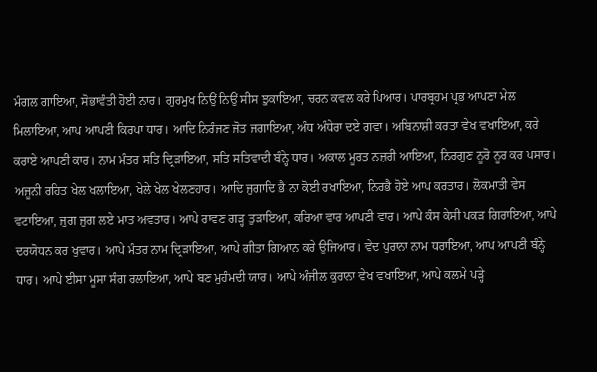ਮੰਗਲ ਗਾਇਆ, ਸੋਭਾਵੰਤੀ ਹੋਈ ਨਾਰ। ਗੁਰਮੁਖ ਨਿਉਂ ਨਿਉਂ ਸੀਸ ਝੁਕਾਇਆ, ਚਰਨ ਕਵਲ ਕਰੇ ਪਿਆਰ। ਪਾਰਬ੍ਰਹਮ ਪ੍ਰਭ ਆਪਣਾ ਮੇਲ ਮਿਲਾਇਆ, ਆਪ ਆਪਣੀ ਕਿਰਪਾ ਧਾਰ। ਆਦਿ ਨਿਰੰਜਣ ਜੋਤ ਜਗਾਇਆ, ਅੰਧ ਅੰਧੇਰਾ ਦਏ ਗਵਾ। ਅਬਿਨਾਸ਼ੀ ਕਰਤਾ ਵੇਖ ਵਖਾਇਆ, ਕਰੇ ਕਰਾਏ ਆਪਣੀ ਕਾਰ। ਨਾਮ ਮੰਤਰ ਸਤਿ ਦ੍ਰਿੜਾਇਆ, ਸਤਿ ਸਤਿਵਾਦੀ ਬੰਨ੍ਹੇ ਧਾਰ। ਅਕਾਲ ਮੂਰਤ ਨਜ਼ਰੀ ਆਇਆ, ਨਿਰਗੁਣ ਨੂਰੋ ਨੂਰ ਕਰ ਪਸਾਰ। ਅਜੂਨੀ ਰਹਿਤ ਖੇਲ ਖਲਾਇਆ, ਖੇਲੇ ਖੇਲ ਖੇਲਣਹਾਰ। ਆਦਿ ਜੁਗਾਦਿ ਭੈ ਨਾ ਕੋਈ ਰਖਾਇਆ, ਨਿਰਭੈ ਹੋਏ ਆਪ ਕਰਤਾਰ। ਲੋਕਮਾਤੀ ਵੇਸ ਵਟਾਇਆ, ਜੁਗ ਜੁਗ ਲਏ ਮਾਤ ਅਵਤਾਰ। ਆਪੇ ਰਾਵਣ ਗੜ੍ਹ ਤੁੜਾਇਆ, ਕਰਿਆ ਵਾਰ ਆਪਣੀ ਵਾਰ। ਆਪੇ ਕੰਸ ਕੇਸੀ ਪਕੜ ਗਿਰਾਇਆ, ਆਪੇ ਦਰਯੋਧਨ ਕਰ ਖੁਵਾਰ। ਆਪੇ ਮੰਤਰ ਨਾਮ ਦ੍ਰਿੜਾਇਆ, ਆਪੇ ਗੀਤਾ ਗਿਆਨ ਕਰੇ ਉਜਿਆਰ। ਵੇਦ ਪੁਰਾਨਾ ਨਾਮ ਧਰਾਇਆ, ਆਪ ਆਪਣੀ ਬੰਨ੍ਹੇ ਧਾਰ। ਆਪੇ ਈਸਾ ਮੂਸਾ ਸੰਗ ਰਲਾਇਆ, ਆਪੇ ਬਣ ਮੁਹੰਮਦੀ ਯਾਰ। ਆਪੇ ਅੰਜੀਲ ਕੁਰਾਨਾ ਵੇਖ ਵਖਾਇਆ, ਆਪੇ ਕਲਮੇ ਪੜ੍ਹੇ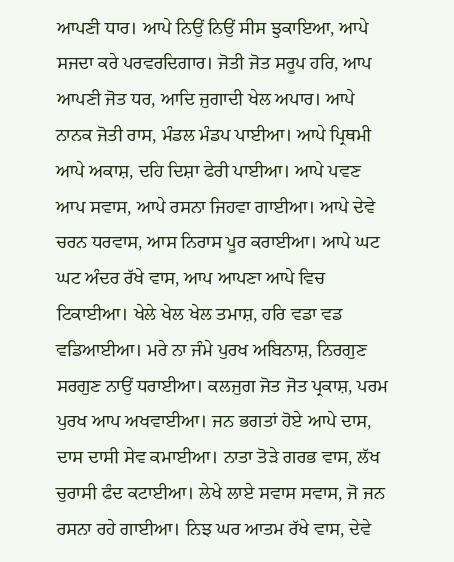ਆਪਣੀ ਧਾਰ। ਆਪੇ ਨਿਉਂ ਨਿਉਂ ਸੀਸ ਝੁਕਾਇਆ, ਆਪੇ ਸਜਦਾ ਕਰੇ ਪਰਵਰਦਿਗਾਰ। ਜੋਤੀ ਜੋਤ ਸਰੂਪ ਹਰਿ, ਆਪ ਆਪਣੀ ਜੋਤ ਧਰ, ਆਦਿ ਜੁਗਾਦੀ ਖੇਲ ਅਪਾਰ। ਆਪੇ ਨਾਨਕ ਜੋਤੀ ਰਾਸ, ਮੰਡਲ ਮੰਡਪ ਪਾਈਆ। ਆਪੇ ਪ੍ਰਿਥਮੀ ਆਪੇ ਅਕਾਸ਼, ਦਹਿ ਦਿਸ਼ਾ ਫੇਰੀ ਪਾਈਆ। ਆਪੇ ਪਵਣ ਆਪ ਸਵਾਸ, ਆਪੇ ਰਸਨਾ ਜਿਹਵਾ ਗਾਈਆ। ਆਪੇ ਦੇਵੇ ਚਰਨ ਧਰਵਾਸ, ਆਸ ਨਿਰਾਸ ਪੂਰ ਕਰਾਈਆ। ਆਪੇ ਘਟ ਘਟ ਅੰਦਰ ਰੱਖੇ ਵਾਸ, ਆਪ ਆਪਣਾ ਆਪੇ ਵਿਚ ਟਿਕਾਈਆ। ਖੇਲੇ ਖੇਲ ਖੇਲ ਤਮਾਸ਼, ਹਰਿ ਵਡਾ ਵਡ ਵਡਿਆਈਆ। ਮਰੇ ਨਾ ਜੰਮੇ ਪੁਰਖ ਅਬਿਨਾਸ਼, ਨਿਰਗੁਣ ਸਰਗੁਣ ਨਾਉਂ ਧਰਾਈਆ। ਕਲਜੁਗ ਜੋਤ ਜੋਤ ਪ੍ਰਕਾਸ਼, ਪਰਮ ਪੁਰਖ ਆਪ ਅਖਵਾਈਆ। ਜਨ ਭਗਤਾਂ ਹੋਏ ਆਪੇ ਦਾਸ, ਦਾਸ ਦਾਸੀ ਸੇਵ ਕਮਾਈਆ। ਨਾਤਾ ਤੋੜੇ ਗਰਭ ਵਾਸ, ਲੱਖ ਚੁਰਾਸੀ ਫੰਦ ਕਟਾਈਆ। ਲੇਖੇ ਲਾਏ ਸਵਾਸ ਸਵਾਸ, ਜੋ ਜਨ ਰਸਨਾ ਰਹੇ ਗਾਈਆ। ਨਿਝ ਘਰ ਆਤਮ ਰੱਖੇ ਵਾਸ, ਦੇਵੇ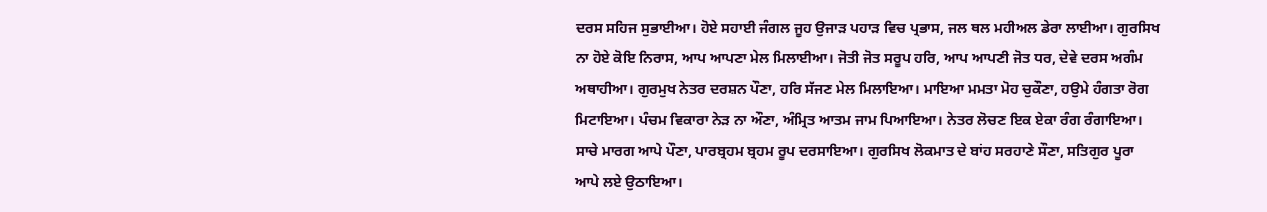ਦਰਸ ਸਹਿਜ ਸੁਭਾਈਆ। ਹੋਏ ਸਹਾਈ ਜੰਗਲ ਜੂਹ ਉਜਾੜ ਪਹਾੜ ਵਿਚ ਪ੍ਰਭਾਸ, ਜਲ ਥਲ ਮਹੀਅਲ ਡੇਰਾ ਲਾਈਆ। ਗੁਰਸਿਖ ਨਾ ਹੋਏ ਕੋਇ ਨਿਰਾਸ, ਆਪ ਆਪਣਾ ਮੇਲ ਮਿਲਾਈਆ। ਜੋਤੀ ਜੋਤ ਸਰੂਪ ਹਰਿ, ਆਪ ਆਪਣੀ ਜੋਤ ਧਰ, ਦੇਵੇ ਦਰਸ ਅਗੰਮ ਅਥਾਹੀਆ। ਗੁਰਮੁਖ ਨੇਤਰ ਦਰਸ਼ਨ ਪੌਣਾ, ਹਰਿ ਸੱਜਣ ਮੇਲ ਮਿਲਾਇਆ। ਮਾਇਆ ਮਮਤਾ ਮੋਹ ਚੁਕੌਣਾ, ਹਉਮੇ ਹੰਗਤਾ ਰੋਗ ਮਿਟਾਇਆ। ਪੰਚਮ ਵਿਕਾਰਾ ਨੇੜ ਨਾ ਔਣਾ, ਅੰਮ੍ਰਿਤ ਆਤਮ ਜਾਮ ਪਿਆਇਆ। ਨੇਤਰ ਲੋਚਣ ਇਕ ਏਕਾ ਰੰਗ ਰੰਗਾਇਆ। ਸਾਚੇ ਮਾਰਗ ਆਪੇ ਪੌਣਾ, ਪਾਰਬ੍ਰਹਮ ਬ੍ਰਹਮ ਰੂਪ ਦਰਸਾਇਆ। ਗੁਰਸਿਖ ਲੋਕਮਾਤ ਦੇ ਬਾਂਹ ਸਰਹਾਣੇ ਸੌਣਾ, ਸਤਿਗੁਰ ਪੂਰਾ ਆਪੇ ਲਏ ਉਠਾਇਆ।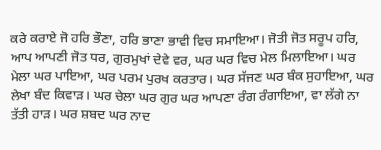ਕਰੇ ਕਰਾਏ ਜੋ ਹਰਿ ਭੌਣਾ, ਹਰਿ ਭਾਣਾ ਭਾਵੀ ਵਿਚ ਸਮਾਇਆ। ਜੋਤੀ ਜੋਤ ਸਰੂਪ ਹਰਿ, ਆਪ ਆਪਣੀ ਜੋਤ ਧਰ, ਗੁਰਮੁਖਾਂ ਦੇਵੇ ਵਰ, ਘਰ ਘਰ ਵਿਚ ਮੇਲ ਮਿਲਾਇਆ। ਘਰ ਮੇਲਾ ਘਰ ਪਾਇਆ, ਘਰ ਪਰਮ ਪੁਰਖ ਕਰਤਾਰ। ਘਰ ਸੱਜਣ ਘਰ ਬੰਕ ਸੁਹਾਇਆ, ਘਰ ਲੇਖਾ ਬੰਦ ਕਿਵਾੜ। ਘਰ ਚੇਲਾ ਘਰ ਗੁਰ ਘਰ ਆਪਣਾ ਰੰਗ ਰੰਗਾਇਆ, ਵਾ ਲੱਗੇ ਨਾ ਤੱਤੀ ਹਾੜ। ਘਰ ਸ਼ਬਦ ਘਰ ਨਾਦ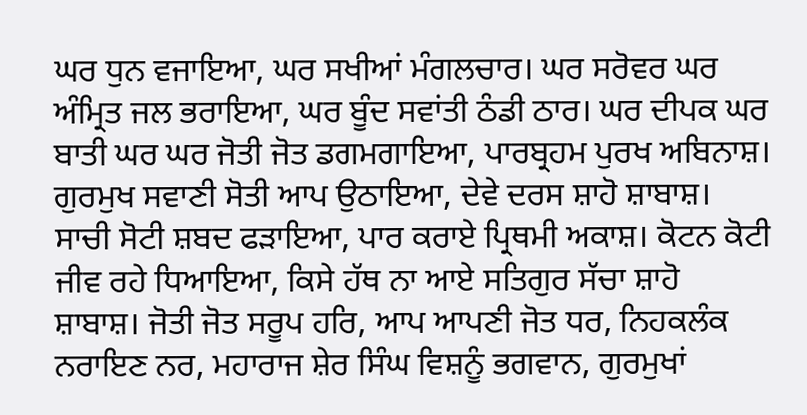ਘਰ ਧੁਨ ਵਜਾਇਆ, ਘਰ ਸਖੀਆਂ ਮੰਗਲਚਾਰ। ਘਰ ਸਰੋਵਰ ਘਰ ਅੰਮ੍ਰਿਤ ਜਲ ਭਰਾਇਆ, ਘਰ ਬੂੰਦ ਸਵਾਂਤੀ ਠੰਡੀ ਠਾਰ। ਘਰ ਦੀਪਕ ਘਰ ਬਾਤੀ ਘਰ ਘਰ ਜੋਤੀ ਜੋਤ ਡਗਮਗਾਇਆ, ਪਾਰਬ੍ਰਹਮ ਪੁਰਖ ਅਬਿਨਾਸ਼। ਗੁਰਮੁਖ ਸਵਾਣੀ ਸੋਤੀ ਆਪ ਉਠਾਇਆ, ਦੇਵੇ ਦਰਸ ਸ਼ਾਹੋ ਸ਼ਾਬਾਸ਼। ਸਾਚੀ ਸੋਟੀ ਸ਼ਬਦ ਫੜਾਇਆ, ਪਾਰ ਕਰਾਏ ਪ੍ਰਿਥਮੀ ਅਕਾਸ਼। ਕੋਟਨ ਕੋਟੀ ਜੀਵ ਰਹੇ ਧਿਆਇਆ, ਕਿਸੇ ਹੱਥ ਨਾ ਆਏ ਸਤਿਗੁਰ ਸੱਚਾ ਸ਼ਾਹੋ ਸ਼ਾਬਾਸ਼। ਜੋਤੀ ਜੋਤ ਸਰੂਪ ਹਰਿ, ਆਪ ਆਪਣੀ ਜੋਤ ਧਰ, ਨਿਹਕਲੰਕ ਨਰਾਇਣ ਨਰ, ਮਹਾਰਾਜ ਸ਼ੇਰ ਸਿੰਘ ਵਿਸ਼ਨੂੰ ਭਗਵਾਨ, ਗੁਰਮੁਖਾਂ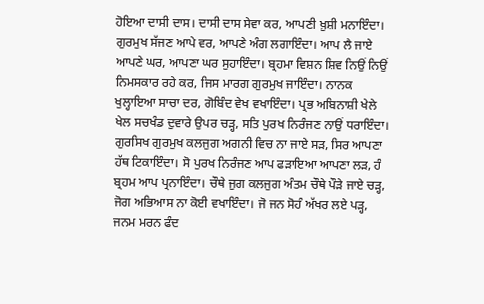ਹੋਇਆ ਦਾਸੀ ਦਾਸ। ਦਾਸੀ ਦਾਸ ਸੇਵਾ ਕਰ, ਆਪਣੀ ਖ਼ੁਸ਼ੀ ਮਨਾਇੰਦਾ। ਗੁਰਮੁਖ ਸੱਜਣ ਆਪੇ ਵਰ, ਆਪਣੇ ਅੰਗ ਲਗਾਇੰਦਾ। ਆਪ ਲੈ ਜਾਏ ਆਪਣੇ ਘਰ, ਆਪਣਾ ਘਰ ਸੁਹਾਇੰਦਾ। ਬ੍ਰਹਮਾ ਵਿਸ਼ਨ ਸ਼ਿਵ ਨਿਉਂ ਨਿਉਂ ਨਿਮਸਕਾਰ ਰਹੇ ਕਰ, ਜਿਸ ਮਾਰਗ ਗੁਰਮੁਖ ਜਾਇੰਦਾ। ਨਾਨਕ ਖੁਲ੍ਹਾਇਆ ਸਾਚਾ ਦਰ, ਗੋਬਿੰਦ ਵੇਖ ਵਖਾਇੰਦਾ। ਪ੍ਰਭ ਅਬਿਨਾਸ਼ੀ ਖੇਲੇ ਖੇਲ ਸਚਖੰਡ ਦੁਵਾਰੇ ਉਪਰ ਚੜ੍ਹ, ਸਤਿ ਪੁਰਖ ਨਿਰੰਜਣ ਨਾਉਂ ਧਰਾਇੰਦਾ। ਗੁਰਸਿਖ ਗੁਰਮੁਖ ਕਲਜੁਗ ਅਗਨੀ ਵਿਚ ਨਾ ਜਾਏ ਸੜ, ਸਿਰ ਆਪਣਾ ਹੱਥ ਟਿਕਾਇੰਦਾ। ਸੋ ਪੁਰਖ ਨਿਰੰਜਣ ਆਪ ਫੜਾਇਆ ਆਪਣਾ ਲੜ, ਹੰ ਬ੍ਰਹਮ ਆਪ ਪ੍ਰਨਾਇੰਦਾ। ਚੌਥੇ ਜੁਗ ਕਲਜੁਗ ਅੰਤਮ ਚੌਥੇ ਪੌੜੇ ਜਾਏ ਚੜ੍ਹ, ਜੋਗ ਅਭਿਆਸ ਨਾ ਕੋਈ ਵਖਾਇੰਦਾ। ਜੋ ਜਨ ਸੋਹੰ ਅੱਖਰ ਲਏ ਪੜ੍ਹ, ਜਨਮ ਮਰਨ ਫੰਦ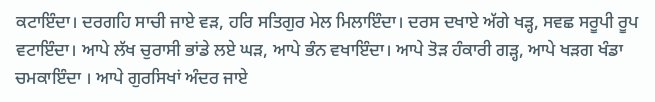ਕਟਾਇੰਦਾ। ਦਰਗਹਿ ਸਾਚੀ ਜਾਏ ਵੜ, ਹਰਿ ਸਤਿਗੁਰ ਮੇਲ ਮਿਲਾਇੰਦਾ। ਦਰਸ ਦਖਾਏ ਅੱਗੇ ਖੜ੍ਹ, ਸਵਛ ਸਰੂਪੀ ਰੂਪ ਵਟਾਇੰਦਾ। ਆਪੇ ਲੱਖ ਚੁਰਾਸੀ ਭਾਂਡੇ ਲਏ ਘੜ, ਆਪੇ ਭੰਨ ਵਖਾਇੰਦਾ। ਆਪੇ ਤੋੜ ਹੰਕਾਰੀ ਗੜ੍ਹ, ਆਪੇ ਖੜਗ ਖੰਡਾ ਚਮਕਾਇੰਦਾ । ਆਪੇ ਗੁਰਸਿਖਾਂ ਅੰਦਰ ਜਾਏ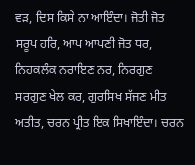ਵੜ, ਦਿਸ ਕਿਸੇ ਨਾ ਆਇੰਦਾ। ਜੋਤੀ ਜੋਤ ਸਰੂਪ ਹਰਿ, ਆਪ ਆਪਣੀ ਜੋਤ ਧਰ, ਨਿਹਕਲੰਕ ਨਰਾਇਣ ਨਰ, ਨਿਰਗੁਣ ਸਰਗੁਣ ਖੇਲ ਕਰ, ਗੁਰਸਿਖ ਸੱਜਣ ਮੀਤ ਅਤੀਤ, ਚਰਨ ਪ੍ਰੀਤ ਇਕ ਸਿਖਾਇੰਦਾ। ਚਰਨ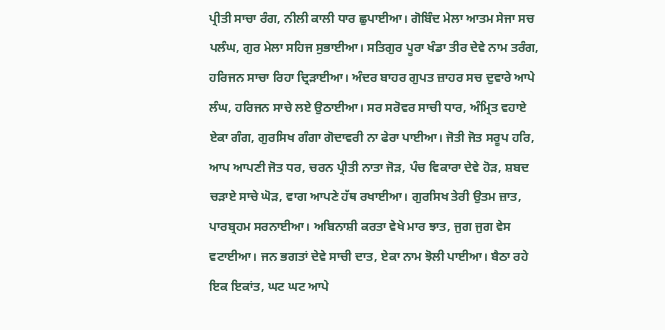ਪ੍ਰੀਤੀ ਸਾਚਾ ਰੰਗ, ਨੀਲੀ ਕਾਲੀ ਧਾਰ ਛੁਪਾਈਆ। ਗੋਬਿੰਦ ਮੇਲਾ ਆਤਮ ਸੇਜਾ ਸਚ ਪਲੰਘ, ਗੁਰ ਮੇਲਾ ਸਹਿਜ ਸੁਭਾਈਆ। ਸਤਿਗੁਰ ਪੂਰਾ ਖੰਡਾ ਤੀਰ ਦੇਵੇ ਨਾਮ ਤਰੰਗ, ਹਰਿਜਨ ਸਾਚਾ ਰਿਹਾ ਦ੍ਰਿੜਾਈਆ। ਅੰਦਰ ਬਾਹਰ ਗੁਪਤ ਜ਼ਾਹਰ ਸਚ ਦੁਵਾਰੇ ਆਪੇ ਲੰਘ, ਹਰਿਜਨ ਸਾਚੇ ਲਏ ਉਠਾਈਆ। ਸਰ ਸਰੋਵਰ ਸਾਚੀ ਧਾਰ, ਅੰਮ੍ਰਿਤ ਵਹਾਏ ਏਕਾ ਗੰਗ, ਗੁਰਸਿਖ ਗੰਗਾ ਗੋਦਾਵਰੀ ਨਾ ਫੇਰਾ ਪਾਈਆ। ਜੋਤੀ ਜੋਤ ਸਰੂਪ ਹਰਿ, ਆਪ ਆਪਣੀ ਜੋਤ ਧਰ, ਚਰਨ ਪ੍ਰੀਤੀ ਨਾਤਾ ਜੋੜ, ਪੰਚ ਵਿਕਾਰਾ ਦੇਵੇ ਹੋੜ, ਸ਼ਬਦ ਚੜਾਏ ਸਾਚੇ ਘੋੜ, ਵਾਗ ਆਪਣੇ ਹੱਥ ਰਖਾਈਆ। ਗੁਰਸਿਖ ਤੇਰੀ ਉਤਮ ਜ਼ਾਤ, ਪਾਰਬ੍ਰਹਮ ਸਰਨਾਈਆ। ਅਬਿਨਾਸ਼ੀ ਕਰਤਾ ਵੇਖੇ ਮਾਰ ਝਾਤ, ਜੁਗ ਜੁਗ ਵੇਸ ਵਟਾਈਆ। ਜਨ ਭਗਤਾਂ ਦੇਵੇ ਸਾਚੀ ਦਾਤ, ਏਕਾ ਨਾਮ ਝੋਲੀ ਪਾਈਆ। ਬੈਠਾ ਰਹੇ ਇਕ ਇਕਾਂਤ, ਘਟ ਘਟ ਆਪੇ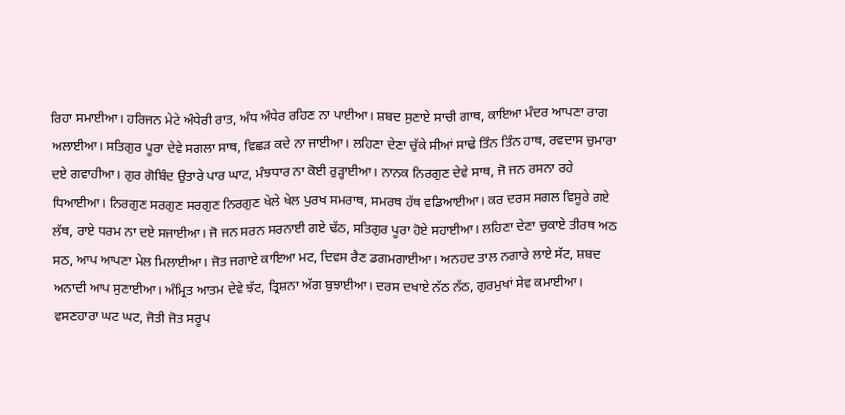ਰਿਹਾ ਸਮਾਈਆ। ਹਰਿਜਨ ਮੇਟੇ ਅੰਧੇਰੀ ਰਾਤ, ਅੰਧ ਅੰਧੇਰ ਰਹਿਣ ਨਾ ਪਾਈਆ। ਸ਼ਬਦ ਸੁਣਾਏ ਸਾਚੀ ਗਾਥ, ਕਾਇਆ ਮੰਦਰ ਆਪਣਾ ਰਾਗ ਅਲਾਈਆ। ਸਤਿਗੁਰ ਪੂਰਾ ਦੇਵੇ ਸਗਲਾ ਸਾਥ, ਵਿਛੜ ਕਦੇ ਨਾ ਜਾਈਆ। ਲਹਿਣਾ ਦੇਣਾ ਚੁੱਕੇ ਸੀਆਂ ਸਾਢੇ ਤਿੰਨ ਤਿੰਨ ਹਾਥ, ਰਵਦਾਸ ਚੁਮਾਰਾ ਦਏ ਗਵਾਹੀਆ। ਗੁਰ ਗੋਬਿੰਦ ਉਤਾਰੇ ਪਾਰ ਘਾਟ, ਮੰਝਧਾਰ ਨਾ ਕੋਈ ਰੁੜ੍ਹਾਈਆ। ਨਾਨਕ ਨਿਰਗੁਣ ਦੇਵੇ ਸਾਥ, ਜੋ ਜਨ ਰਸਨਾ ਰਹੇ ਧਿਆਈਆ। ਨਿਰਗੁਣ ਸਰਗੁਣ ਸਰਗੁਣ ਨਿਰਗੁਣ ਖੇਲੇ ਖੇਲ ਪੁਰਖ ਸਮਰਾਥ, ਸਮਰਥ ਹੱਥ ਵਡਿਆਈਆ। ਕਰ ਦਰਸ ਸਗਲ ਵਿਸੂਰੇ ਗਏ ਲੱਥ, ਰਾਏ ਧਰਮ ਨਾ ਦਏ ਸਜਾਈਆ। ਜੋ ਜਨ ਸਰਨ ਸਰਨਾਈ ਗਏ ਢੱਠ, ਸਤਿਗੁਰ ਪੂਰਾ ਹੋਏ ਸਹਾਈਆ। ਲਹਿਣਾ ਦੇਣਾ ਚੁਕਾਏ ਤੀਰਥ ਅਠ ਸਠ, ਆਪ ਆਪਣਾ ਮੇਲ ਮਿਲਾਈਆ। ਜੋਤ ਜਗਾਏ ਕਾਇਆ ਮਟ, ਦਿਵਸ ਰੈਣ ਡਗਮਗਾਈਆ। ਅਨਹਦ ਤਾਲ ਨਗਾਰੇ ਲਾਏ ਸੱਟ, ਸ਼ਬਦ ਅਨਾਦੀ ਆਪ ਸੁਣਾਈਆ। ਅੰਮ੍ਰਿਤ ਆਤਮ ਦੇਵੇ ਝੱਟ, ਤ੍ਰਿਸ਼ਨਾ ਅੱਗ ਬੁਝਾਈਆ। ਦਰਸ ਦਖਾਏ ਨੱਠ ਨੱਠ, ਗੁਰਮੁਖਾਂ ਸੇਵ ਕਮਾਈਆ। ਵਸਣਹਾਰਾ ਘਟ ਘਟ, ਜੋਤੀ ਜੋਤ ਸਰੂਪ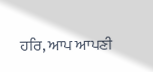ਹਰਿ, ਆਪ ਆਪਣੀ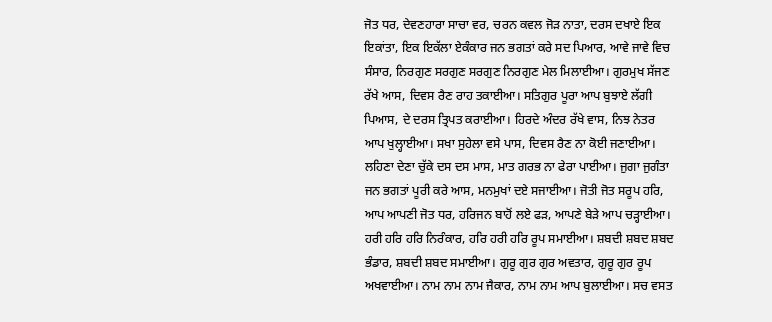ਜੋਤ ਧਰ, ਦੇਵਣਹਾਰਾ ਸਾਚਾ ਵਰ, ਚਰਨ ਕਵਲ ਜੋੜ ਨਾਤਾ, ਦਰਸ ਦਖਾਏ ਇਕ ਇਕਾਂਤਾ, ਇਕ ਇਕੱਲਾ ਏਕੰਕਾਰ ਜਨ ਭਗਤਾਂ ਕਰੇ ਸਦ ਪਿਆਰ, ਆਵੇ ਜਾਵੇ ਵਿਚ ਸੰਸਾਰ, ਨਿਰਗੁਣ ਸਰਗੁਣ ਸਰਗੁਣ ਨਿਰਗੁਣ ਮੇਲ ਮਿਲਾਈਆ। ਗੁਰਮੁਖ ਸੱਜਣ ਰੱਖੇ ਆਸ, ਦਿਵਸ ਰੈਣ ਰਾਹ ਤਕਾਈਆ। ਸਤਿਗੁਰ ਪੂਰਾ ਆਪ ਬੁਝਾਏ ਲੱਗੀ ਪਿਆਸ, ਦੇ ਦਰਸ ਤ੍ਰਿਪਤ ਕਰਾਈਆ। ਹਿਰਦੇ ਅੰਦਰ ਰੱਖੇ ਵਾਸ, ਨਿਝ ਨੇਤਰ ਆਪ ਖੁਲ੍ਹਾਈਆ। ਸਖਾ ਸੁਹੇਲਾ ਵਸੇ ਪਾਸ, ਦਿਵਸ ਰੈਣ ਨਾ ਕੋਈ ਜਣਾਈਆ। ਲਹਿਣਾ ਦੇਣਾ ਚੁੱਕੇ ਦਸ ਦਸ ਮਾਸ, ਮਾਤ ਗਰਭ ਨਾ ਫੇਰਾ ਪਾਈਆ। ਜੁਗਾ ਜੁਗੰਤਾ ਜਨ ਭਗਤਾਂ ਪੂਰੀ ਕਰੇ ਆਸ, ਮਨਮੁਖਾਂ ਦਏ ਸਜਾਈਆ। ਜੋਤੀ ਜੋਤ ਸਰੂਪ ਹਰਿ, ਆਪ ਆਪਣੀ ਜੋਤ ਧਰ, ਹਰਿਜਨ ਬਾਹੋਂ ਲਏ ਫੜ, ਆਪਣੇ ਬੇੜੇ ਆਪ ਚੜ੍ਹਾਈਆ।
ਹਰੀ ਹਰਿ ਹਰਿ ਨਿਰੰਕਾਰ, ਹਰਿ ਹਰੀ ਹਰਿ ਰੂਪ ਸਮਾਈਆ। ਸ਼ਬਦੀ ਸ਼ਬਦ ਸ਼ਬਦ ਭੰਡਾਰ, ਸ਼ਬਦੀ ਸ਼ਬਦ ਸਮਾਈਆ। ਗੁਰੂ ਗੁਰ ਗੁਰ ਅਵਤਾਰ, ਗੁਰੂ ਗੁਰ ਰੂਪ ਅਖਵਾਈਆ। ਨਾਮ ਨਾਮ ਨਾਮ ਜੈਕਾਰ, ਨਾਮ ਨਾਮ ਆਪ ਬੁਲਾਈਆ। ਸਚ ਵਸਤ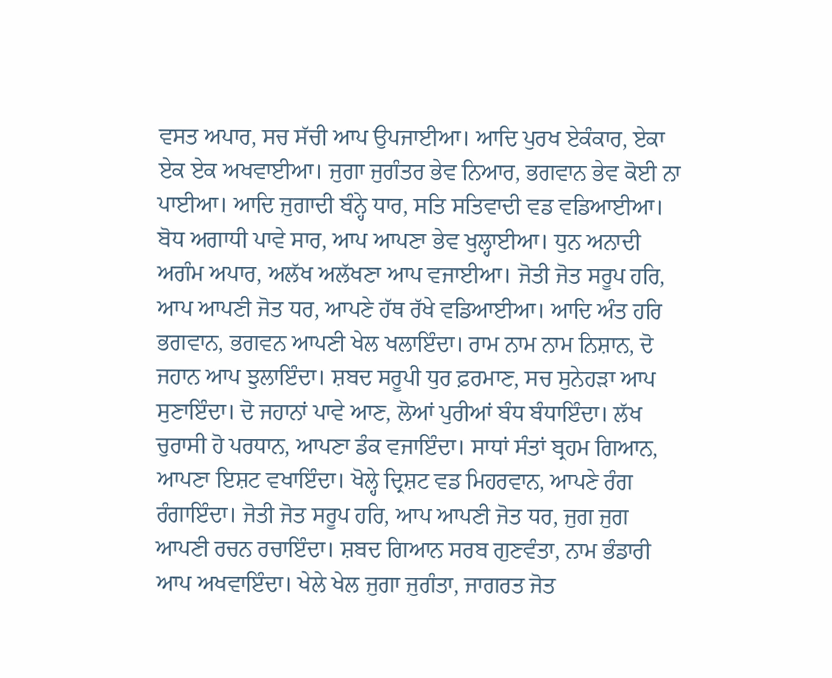ਵਸਤ ਅਪਾਰ, ਸਚ ਸੱਚੀ ਆਪ ਉਪਜਾਈਆ। ਆਦਿ ਪੁਰਖ ਏਕੰਕਾਰ, ਏਕਾ ਏਕ ਏਕ ਅਖਵਾਈਆ। ਜੁਗਾ ਜੁਗੰਤਰ ਭੇਵ ਨਿਆਰ, ਭਗਵਾਨ ਭੇਵ ਕੋਈ ਨਾ ਪਾਈਆ। ਆਦਿ ਜੁਗਾਦੀ ਬੰਨ੍ਹੇ ਧਾਰ, ਸਤਿ ਸਤਿਵਾਦੀ ਵਡ ਵਡਿਆਈਆ। ਬੋਧ ਅਗਾਧੀ ਪਾਵੇ ਸਾਰ, ਆਪ ਆਪਣਾ ਭੇਵ ਖੁਲ੍ਹਾਈਆ। ਧੁਨ ਅਨਾਦੀ ਅਗੰਮ ਅਪਾਰ, ਅਲੱਖ ਅਲੱਖਣਾ ਆਪ ਵਜਾਈਆ। ਜੋਤੀ ਜੋਤ ਸਰੂਪ ਹਰਿ, ਆਪ ਆਪਣੀ ਜੋਤ ਧਰ, ਆਪਣੇ ਹੱਥ ਰੱਖੇ ਵਡਿਆਈਆ। ਆਦਿ ਅੰਤ ਹਰਿ ਭਗਵਾਨ, ਭਗਵਨ ਆਪਣੀ ਖੇਲ ਖਲਾਇੰਦਾ। ਰਾਮ ਨਾਮ ਨਾਮ ਨਿਸ਼ਾਨ, ਦੋ ਜਹਾਨ ਆਪ ਝੁਲਾਇੰਦਾ। ਸ਼ਬਦ ਸਰੂਪੀ ਧੁਰ ਫ਼ਰਮਾਣ, ਸਚ ਸੁਨੇਹੜਾ ਆਪ ਸੁਣਾਇੰਦਾ। ਦੋ ਜਹਾਨਾਂ ਪਾਵੇ ਆਣ, ਲੋਆਂ ਪੁਰੀਆਂ ਬੰਧ ਬੰਧਾਇੰਦਾ। ਲੱਖ ਚੁਰਾਸੀ ਹੋ ਪਰਧਾਨ, ਆਪਣਾ ਡੰਕ ਵਜਾਇੰਦਾ। ਸਾਧਾਂ ਸੰਤਾਂ ਬ੍ਰਹਮ ਗਿਆਨ, ਆਪਣਾ ਇਸ਼ਟ ਵਖਾਇੰਦਾ। ਖੋਲ੍ਹੇ ਦ੍ਰਿਸ਼ਟ ਵਡ ਮਿਹਰਵਾਨ, ਆਪਣੇ ਰੰਗ ਰੰਗਾਇੰਦਾ। ਜੋਤੀ ਜੋਤ ਸਰੂਪ ਹਰਿ, ਆਪ ਆਪਣੀ ਜੋਤ ਧਰ, ਜੁਗ ਜੁਗ ਆਪਣੀ ਰਚਨ ਰਚਾਇੰਦਾ। ਸ਼ਬਦ ਗਿਆਨ ਸਰਬ ਗੁਣਵੰਤਾ, ਨਾਮ ਭੰਡਾਰੀ ਆਪ ਅਖਵਾਇੰਦਾ। ਖੇਲੇ ਖੇਲ ਜੁਗਾ ਜੁਗੰਤਾ, ਜਾਗਰਤ ਜੋਤ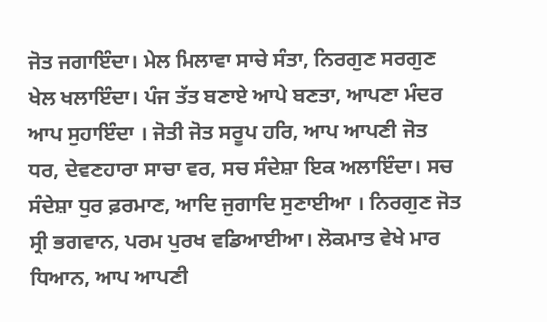ਜੋਤ ਜਗਾਇੰਦਾ। ਮੇਲ ਮਿਲਾਵਾ ਸਾਚੇ ਸੰਤਾ, ਨਿਰਗੁਣ ਸਰਗੁਣ ਖੇਲ ਖਲਾਇੰਦਾ। ਪੰਜ ਤੱਤ ਬਣਾਏ ਆਪੇ ਬਣਤਾ, ਆਪਣਾ ਮੰਦਰ ਆਪ ਸੁਹਾਇੰਦਾ । ਜੋਤੀ ਜੋਤ ਸਰੂਪ ਹਰਿ, ਆਪ ਆਪਣੀ ਜੋਤ ਧਰ, ਦੇਵਣਹਾਰਾ ਸਾਚਾ ਵਰ, ਸਚ ਸੰਦੇਸ਼ਾ ਇਕ ਅਲਾਇੰਦਾ। ਸਚ ਸੰਦੇਸ਼ਾ ਧੁਰ ਫ਼ਰਮਾਣ, ਆਦਿ ਜੁਗਾਦਿ ਸੁਣਾਈਆ । ਨਿਰਗੁਣ ਜੋਤ ਸ੍ਰੀ ਭਗਵਾਨ, ਪਰਮ ਪੁਰਖ ਵਡਿਆਈਆ। ਲੋਕਮਾਤ ਵੇਖੇ ਮਾਰ ਧਿਆਨ, ਆਪ ਆਪਣੀ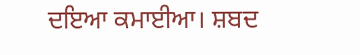ਦਇਆ ਕਮਾਈਆ। ਸ਼ਬਦ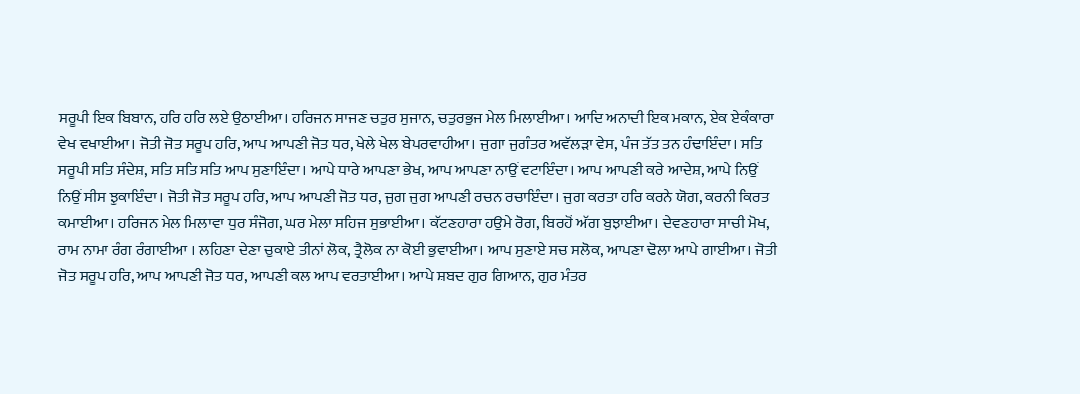ਸਰੂਪੀ ਇਕ ਬਿਬਾਨ, ਹਰਿ ਹਰਿ ਲਏ ਉਠਾਈਆ। ਹਰਿਜਨ ਸਾਜਣ ਚਤੁਰ ਸੁਜਾਨ, ਚਤੁਰਭੁਜ ਮੇਲ ਮਿਲਾਈਆ। ਆਦਿ ਅਨਾਦੀ ਇਕ ਮਕਾਨ, ਏਕ ਏਕੰਕਾਰਾ ਵੇਖ ਵਖਾਈਆ। ਜੋਤੀ ਜੋਤ ਸਰੂਪ ਹਰਿ, ਆਪ ਆਪਣੀ ਜੋਤ ਧਰ, ਖੇਲੇ ਖੇਲ ਬੇਪਰਵਾਹੀਆ। ਜੁਗਾ ਜੁਗੰਤਰ ਅਵੱਲੜਾ ਵੇਸ, ਪੰਜ ਤੱਤ ਤਨ ਹੰਢਾਇੰਦਾ। ਸਤਿ ਸਰੂਪੀ ਸਤਿ ਸੰਦੇਸ਼, ਸਤਿ ਸਤਿ ਸਤਿ ਆਪ ਸੁਣਾਇੰਦਾ। ਆਪੇ ਧਾਰੇ ਆਪਣਾ ਭੇਖ, ਆਪ ਆਪਣਾ ਨਾਉਂ ਵਟਾਇੰਦਾ। ਆਪ ਆਪਣੀ ਕਰੇ ਆਦੇਸ਼, ਆਪੇ ਨਿਉਂ ਨਿਉਂ ਸੀਸ ਝੁਕਾਇੰਦਾ। ਜੋਤੀ ਜੋਤ ਸਰੂਪ ਹਰਿ, ਆਪ ਆਪਣੀ ਜੋਤ ਧਰ, ਜੁਗ ਜੁਗ ਆਪਣੀ ਰਚਨ ਰਚਾਇੰਦਾ। ਜੁਗ ਕਰਤਾ ਹਰਿ ਕਰਨੇ ਯੋਗ, ਕਰਨੀ ਕਿਰਤ ਕਮਾਈਆ। ਹਰਿਜਨ ਮੇਲ ਮਿਲਾਵਾ ਧੁਰ ਸੰਜੋਗ, ਘਰ ਮੇਲਾ ਸਹਿਜ ਸੁਭਾਈਆ। ਕੱਟਣਹਾਰਾ ਹਉਮੇ ਰੋਗ, ਬਿਰਹੋਂ ਅੱਗ ਬੁਝਾਈਆ। ਦੇਵਣਹਾਰਾ ਸਾਚੀ ਮੋਖ, ਰਾਮ ਨਾਮਾ ਰੰਗ ਰੰਗਾਈਆ । ਲਹਿਣਾ ਦੇਣਾ ਚੁਕਾਏ ਤੀਨਾਂ ਲੋਕ, ਤ੍ਰੈਲੋਕ ਨਾ ਕੋਈ ਭੁਵਾਈਆ। ਆਪ ਸੁਣਾਏ ਸਚ ਸਲੋਕ, ਆਪਣਾ ਢੋਲਾ ਆਪੇ ਗਾਈਆ। ਜੋਤੀ ਜੋਤ ਸਰੂਪ ਹਰਿ, ਆਪ ਆਪਣੀ ਜੋਤ ਧਰ, ਆਪਣੀ ਕਲ ਆਪ ਵਰਤਾਈਆ। ਆਪੇ ਸ਼ਬਦ ਗੁਰ ਗਿਆਨ, ਗੁਰ ਮੰਤਰ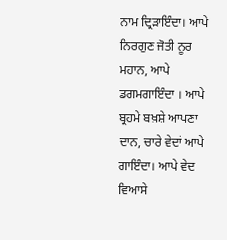ਨਾਮ ਦ੍ਰਿੜਾਇੰਦਾ। ਆਪੇ ਨਿਰਗੁਣ ਜੋਤੀ ਨੂਰ ਮਹਾਨ, ਆਪੇ ਡਗਮਗਾਇੰਦਾ । ਆਪੇ ਬ੍ਰਹਮੇ ਬਖ਼ਸ਼ੇ ਆਪਣਾ ਦਾਨ, ਚਾਰੇ ਵੇਦਾਂ ਆਪੇ ਗਾਇੰਦਾ। ਆਪੇ ਵੇਦ ਵਿਆਸੇ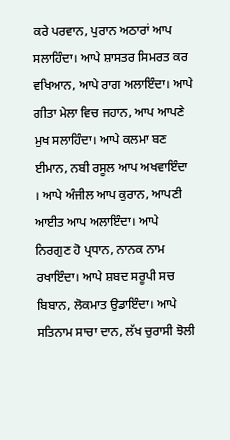ਕਰੇ ਪਰਵਾਨ, ਪੁਰਾਨ ਅਠਾਰਾਂ ਆਪ ਸਲਾਹਿੰਦਾ। ਆਪੇ ਸ਼ਾਸਤਰ ਸਿਮਰਤ ਕਰ ਵਖਿਆਨ, ਆਪੇ ਰਾਗ ਅਲਾਇੰਦਾ। ਆਪੇ ਗੀਤਾ ਮੇਲਾ ਵਿਚ ਜਹਾਨ, ਆਪ ਆਪਣੇ ਮੁਖ ਸਲਾਹਿੰਦਾ। ਆਪੇ ਕਲਮਾ ਬਣ ਈਮਾਨ, ਨਬੀ ਰਸੂਲ ਆਪ ਅਖਵਾਇੰਦਾ । ਆਪੇ ਅੰਜੀਲ ਆਪ ਕੁਰਾਨ, ਆਪਣੀ ਆਈਤ ਆਪ ਅਲਾਇੰਦਾ। ਆਪੇ ਨਿਰਗੁਣ ਹੋ ਪ੍ਰਧਾਨ, ਨਾਨਕ ਨਾਮ ਰਖਾਇੰਦਾ। ਆਪੇ ਸ਼ਬਦ ਸਰੂਪੀ ਸਚ ਬਿਬਾਨ, ਲੋਕਮਾਤ ਉਡਾਇੰਦਾ। ਆਪੇ ਸਤਿਨਾਮ ਸਾਚਾ ਦਾਨ, ਲੱਖ ਚੁਰਾਸੀ ਝੋਲੀ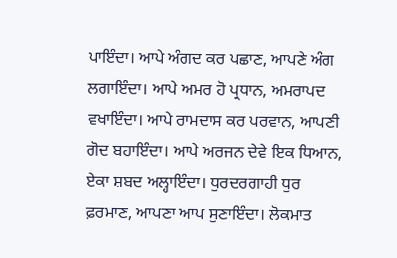ਪਾਇੰਦਾ। ਆਪੇ ਅੰਗਦ ਕਰ ਪਛਾਣ, ਆਪਣੇ ਅੰਗ ਲਗਾਇੰਦਾ। ਆਪੇ ਅਮਰ ਹੋ ਪ੍ਰਧਾਨ, ਅਮਰਾਪਦ ਵਖਾਇੰਦਾ। ਆਪੇ ਰਾਮਦਾਸ ਕਰ ਪਰਵਾਨ, ਆਪਣੀ ਗੋਦ ਬਹਾਇੰਦਾ। ਆਪੇ ਅਰਜਨ ਦੇਵੇ ਇਕ ਧਿਆਨ, ਏਕਾ ਸ਼ਬਦ ਅਲ੍ਹਾਇੰਦਾ। ਧੁਰਦਰਗਾਹੀ ਧੁਰ ਫ਼ਰਮਾਣ, ਆਪਣਾ ਆਪ ਸੁਣਾਇੰਦਾ। ਲੋਕਮਾਤ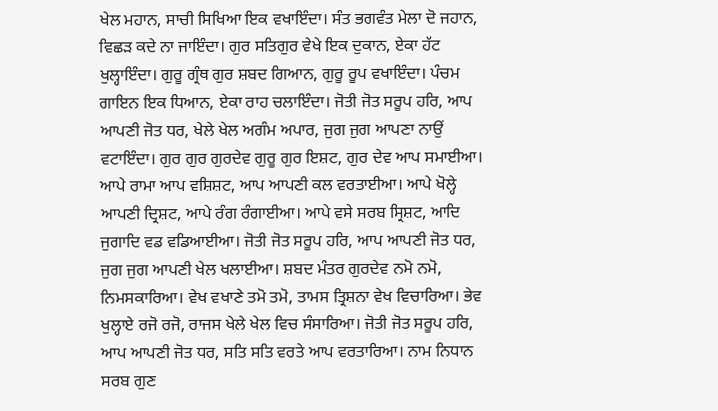ਖੇਲ ਮਹਾਨ, ਸਾਚੀ ਸਿਖਿਆ ਇਕ ਵਖਾਇੰਦਾ। ਸੰਤ ਭਗਵੰਤ ਮੇਲਾ ਦੋ ਜਹਾਨ, ਵਿਛੜ ਕਦੇ ਨਾ ਜਾਇੰਦਾ। ਗੁਰ ਸਤਿਗੁਰ ਵੇਖੇ ਇਕ ਦੁਕਾਨ, ਏਕਾ ਹੱਟ ਖੁਲ੍ਹਾਇੰਦਾ। ਗੁਰੂ ਗ੍ਰੰਥ ਗੁਰ ਸ਼ਬਦ ਗਿਆਨ, ਗੁਰੂ ਰੂਪ ਵਖਾਇੰਦਾ। ਪੰਚਮ ਗਾਇਨ ਇਕ ਧਿਆਨ, ਏਕਾ ਰਾਹ ਚਲਾਇੰਦਾ। ਜੋਤੀ ਜੋਤ ਸਰੂਪ ਹਰਿ, ਆਪ ਆਪਣੀ ਜੋਤ ਧਰ, ਖੇਲੇ ਖੇਲ ਅਗੰਮ ਅਪਾਰ, ਜੁਗ ਜੁਗ ਆਪਣਾ ਨਾਉਂ ਵਟਾਇੰਦਾ। ਗੁਰ ਗੁਰ ਗੁਰਦੇਵ ਗੁਰੂ ਗੁਰ ਇਸ਼ਟ, ਗੁਰ ਦੇਵ ਆਪ ਸਮਾਈਆ। ਆਪੇ ਰਾਮਾ ਆਪ ਵਸ਼ਿਸ਼ਟ, ਆਪ ਆਪਣੀ ਕਲ ਵਰਤਾਈਆ। ਆਪੇ ਖੋਲ੍ਹੇ ਆਪਣੀ ਦ੍ਰਿਸ਼ਟ, ਆਪੇ ਰੰਗ ਰੰਗਾਈਆ। ਆਪੇ ਵਸੇ ਸਰਬ ਸ੍ਰਿਸ਼ਟ, ਆਦਿ ਜੁਗਾਦਿ ਵਡ ਵਡਿਆਈਆ। ਜੋਤੀ ਜੋਤ ਸਰੂਪ ਹਰਿ, ਆਪ ਆਪਣੀ ਜੋਤ ਧਰ, ਜੁਗ ਜੁਗ ਆਪਣੀ ਖੇਲ ਖਲਾਈਆ। ਸ਼ਬਦ ਮੰਤਰ ਗੁਰਦੇਵ ਨਮੋ ਨਮੋ, ਨਿਮਸਕਾਰਿਆ। ਵੇਖ ਵਖਾਣੇ ਤਮੋ ਤਮੋ, ਤਾਮਸ ਤ੍ਰਿਸ਼ਨਾ ਵੇਖ ਵਿਚਾਰਿਆ। ਭੇਵ ਖੁਲ੍ਹਾਏ ਰਜੋ ਰਜੋ, ਰਾਜਸ ਖੇਲੇ ਖੇਲ ਵਿਚ ਸੰਸਾਰਿਆ। ਜੋਤੀ ਜੋਤ ਸਰੂਪ ਹਰਿ, ਆਪ ਆਪਣੀ ਜੋਤ ਧਰ, ਸਤਿ ਸਤਿ ਵਰਤੇ ਆਪ ਵਰਤਾਰਿਆ। ਨਾਮ ਨਿਧਾਨ ਸਰਬ ਗੁਣ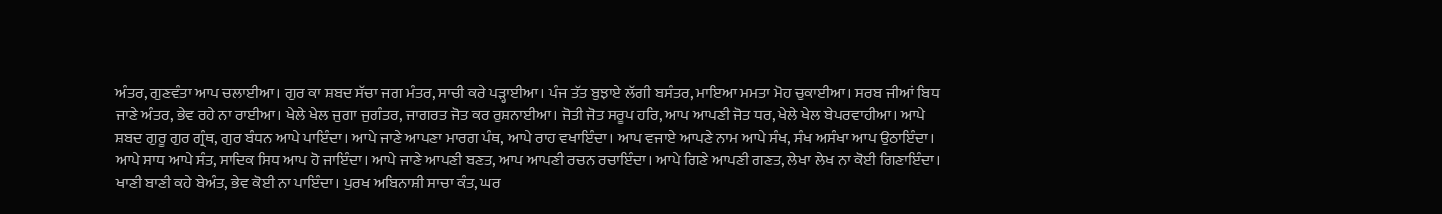ਅੰਤਰ, ਗੁਣਵੰਤਾ ਆਪ ਚਲਾਈਆ। ਗੁਰ ਕਾ ਸ਼ਬਦ ਸੱਚਾ ਜਗ ਮੰਤਰ, ਸਾਚੀ ਕਰੇ ਪੜ੍ਹਾਈਆ। ਪੰਜ ਤੱਤ ਬੁਝਾਏ ਲੱਗੀ ਬਸੰਤਰ, ਮਾਇਆ ਮਮਤਾ ਮੋਹ ਚੁਕਾਈਆ। ਸਰਬ ਜੀਆਂ ਬਿਧ ਜਾਣੇ ਅੰਤਰ, ਭੇਵ ਰਹੇ ਨਾ ਰਾਈਆ। ਖੇਲੇ ਖੇਲ ਜੁਗਾ ਜੁਗੰਤਰ, ਜਾਗਰਤ ਜੋਤ ਕਰ ਰੁਸ਼ਨਾਈਆ। ਜੋਤੀ ਜੋਤ ਸਰੂਪ ਹਰਿ, ਆਪ ਆਪਣੀ ਜੋਤ ਧਰ, ਖੇਲੇ ਖੇਲ ਬੇਪਰਵਾਹੀਆ। ਆਪੇ ਸ਼ਬਦ ਗੁਰੂ ਗੁਰ ਗ੍ਰੰਥ, ਗੁਰ ਬੰਧਨ ਆਪੇ ਪਾਇੰਦਾ। ਆਪੇ ਜਾਣੇ ਆਪਣਾ ਮਾਰਗ ਪੰਥ, ਆਪੇ ਰਾਹ ਵਖਾਇੰਦਾ। ਆਪ ਵਜਾਏ ਆਪਣੇ ਨਾਮ ਆਪੇ ਸੰਖ, ਸੰਖ ਅਸੰਖਾ ਆਪ ਉਠਾਇੰਦਾ। ਆਪੇ ਸਾਧ ਆਪੇ ਸੰਤ, ਸਾਦਿਕ ਸਿਧ ਆਪ ਹੋ ਜਾਇੰਦਾ। ਆਪੇ ਜਾਣੇ ਆਪਣੀ ਬਣਤ, ਆਪ ਆਪਣੀ ਰਚਨ ਰਚਾਇੰਦਾ। ਆਪੇ ਗਿਣੇ ਆਪਣੀ ਗਣਤ, ਲੇਖਾ ਲੇਖ ਨਾ ਕੋਈ ਗਿਣਾਇੰਦਾ। ਖਾਣੀ ਬਾਣੀ ਕਹੇ ਬੇਅੰਤ, ਭੇਵ ਕੋਈ ਨਾ ਪਾਇੰਦਾ। ਪੁਰਖ ਅਬਿਨਾਸ਼ੀ ਸਾਚਾ ਕੰਤ, ਘਰ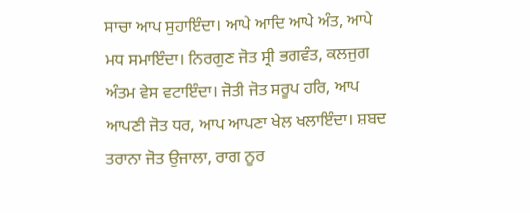ਸਾਚਾ ਆਪ ਸੁਹਾਇੰਦਾ। ਆਪੇ ਆਦਿ ਆਪੇ ਅੰਤ, ਆਪੇ ਮਧ ਸਮਾਇੰਦਾ। ਨਿਰਗੁਣ ਜੋਤ ਸ੍ਰੀ ਭਗਵੰਤ, ਕਲਜੁਗ ਅੰਤਮ ਵੇਸ ਵਟਾਇੰਦਾ। ਜੋਤੀ ਜੋਤ ਸਰੂਪ ਹਰਿ, ਆਪ ਆਪਣੀ ਜੋਤ ਧਰ, ਆਪ ਆਪਣਾ ਖੇਲ ਖਲਾਇੰਦਾ। ਸ਼ਬਦ ਤਰਾਨਾ ਜੋਤ ਉਜਾਲਾ, ਰਾਗ ਨੂਰ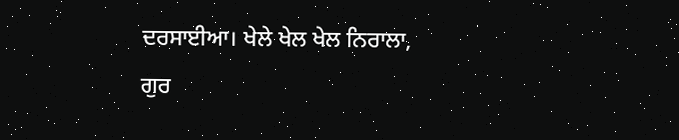ਦਰਸਾਈਆ। ਖੇਲੇ ਖੇਲ ਖੇਲ ਨਿਰਾਲਾ, ਗੁਰ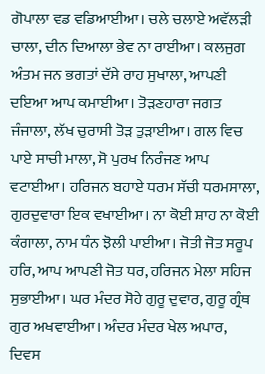ਗੋਪਾਲਾ ਵਡ ਵਡਿਆਈਆ। ਚਲੇ ਚਲਾਏ ਅਵੱਲੜੀ ਚਾਲਾ, ਦੀਨ ਦਿਆਲਾ ਭੇਵ ਨਾ ਰਾਈਆ। ਕਲਜੁਗ ਅੰਤਮ ਜਨ ਭਗਤਾਂ ਦੱਸੇ ਰਾਹ ਸੁਖਾਲਾ, ਆਪਣੀ ਦਇਆ ਆਪ ਕਮਾਈਆ। ਤੋੜਣਹਾਰਾ ਜਗਤ ਜੰਜਾਲਾ, ਲੱਖ ਚੁਰਾਸੀ ਤੋੜ ਤੁੜਾਈਆ। ਗਲ ਵਿਚ ਪਾਏ ਸਾਚੀ ਮਾਲਾ, ਸੋ ਪੁਰਖ ਨਿਰੰਜਣ ਆਪ ਵਟਾਈਆ। ਹਰਿਜਨ ਬਹਾਏ ਧਰਮ ਸੱਚੀ ਧਰਮਸਾਲਾ, ਗੁਰਦੁਵਾਰਾ ਇਕ ਵਖਾਈਆ। ਨਾ ਕੋਈ ਸ਼ਾਹ ਨਾ ਕੋਈ ਕੰਗਾਲਾ, ਨਾਮ ਧੰਨ ਝੋਲੀ ਪਾਈਆ। ਜੋਤੀ ਜੋਤ ਸਰੂਪ ਹਰਿ, ਆਪ ਆਪਣੀ ਜੋਤ ਧਰ, ਹਰਿਜਨ ਮੇਲਾ ਸਹਿਜ ਸੁਭਾਈਆ। ਘਰ ਮੰਦਰ ਸੋਹੇ ਗੁਰੂ ਦੁਵਾਰ, ਗੁਰੂ ਗ੍ਰੰਥ ਗੁਰ ਅਖਵਾਈਆ। ਅੰਦਰ ਮੰਦਰ ਖੇਲ ਅਪਾਰ, ਦਿਵਸ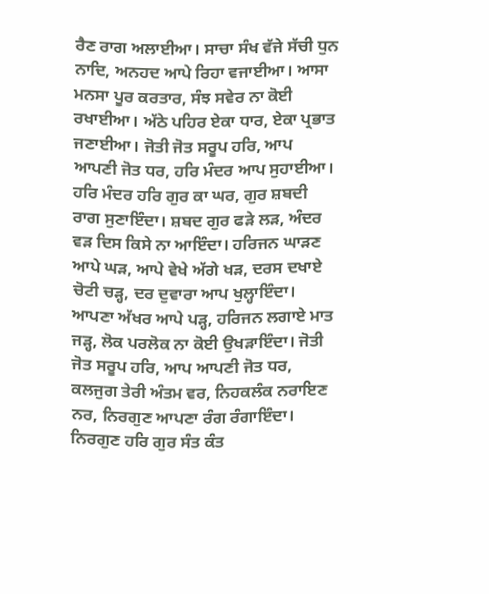ਰੈਣ ਰਾਗ ਅਲਾਈਆ। ਸਾਚਾ ਸੰਖ ਵੱਜੇ ਸੱਚੀ ਧੁਨ ਨਾਦਿ, ਅਨਹਦ ਆਪੇ ਰਿਹਾ ਵਜਾਈਆ। ਆਸਾ ਮਨਸਾ ਪੂਰ ਕਰਤਾਰ, ਸੰਝ ਸਵੇਰ ਨਾ ਕੋਈ ਰਖਾਈਆ। ਅੱਠੇ ਪਹਿਰ ਏਕਾ ਧਾਰ, ਏਕਾ ਪ੍ਰਭਾਤ ਜਣਾਈਆ। ਜੋਤੀ ਜੋਤ ਸਰੂਪ ਹਰਿ, ਆਪ ਆਪਣੀ ਜੋਤ ਧਰ, ਹਰਿ ਮੰਦਰ ਆਪ ਸੁਹਾਈਆ। ਹਰਿ ਮੰਦਰ ਹਰਿ ਗੁਰ ਕਾ ਘਰ, ਗੁਰ ਸ਼ਬਦੀ ਰਾਗ ਸੁਣਾਇੰਦਾ। ਸ਼ਬਦ ਗੁਰ ਫੜੇ ਲੜ, ਅੰਦਰ ਵੜ ਦਿਸ ਕਿਸੇ ਨਾ ਆਇੰਦਾ। ਹਰਿਜਨ ਘਾੜਣ ਆਪੇ ਘੜ, ਆਪੇ ਵੇਖੇ ਅੱਗੇ ਖੜ, ਦਰਸ ਦਖਾਏ ਚੋਟੀ ਚੜ੍ਹ, ਦਰ ਦੁਵਾਰਾ ਆਪ ਖੁਲ੍ਹਾਇੰਦਾ। ਆਪਣਾ ਅੱਖਰ ਆਪੇ ਪੜ੍ਹ, ਹਰਿਜਨ ਲਗਾਏ ਮਾਤ ਜੜ੍ਹ, ਲੋਕ ਪਰਲੋਕ ਨਾ ਕੋਈ ਉਖੜਾਇੰਦਾ। ਜੋਤੀ ਜੋਤ ਸਰੂਪ ਹਰਿ, ਆਪ ਆਪਣੀ ਜੋਤ ਧਰ, ਕਲਜੁਗ ਤੇਰੀ ਅੰਤਮ ਵਰ, ਨਿਹਕਲੰਕ ਨਰਾਇਣ ਨਰ, ਨਿਰਗੁਣ ਆਪਣਾ ਰੰਗ ਰੰਗਾਇੰਦਾ। ਨਿਰਗੁਣ ਹਰਿ ਗੁਰ ਸੰਤ ਕੰਤ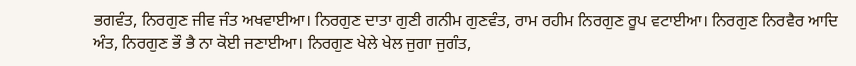ਭਗਵੰਤ, ਨਿਰਗੁਣ ਜੀਵ ਜੰਤ ਅਖਵਾਈਆ। ਨਿਰਗੁਣ ਦਾਤਾ ਗੁਣੀ ਗਨੀਮ ਗੁਣਵੰਤ, ਰਾਮ ਰਹੀਮ ਨਿਰਗੁਣ ਰੂਪ ਵਟਾਈਆ। ਨਿਰਗੁਣ ਨਿਰਵੈਰ ਆਦਿ ਅੰਤ, ਨਿਰਗੁਣ ਭੌ ਭੈ ਨਾ ਕੋਈ ਜਣਾਈਆ। ਨਿਰਗੁਣ ਖੇਲੇ ਖੇਲ ਜੁਗਾ ਜੁਗੰਤ,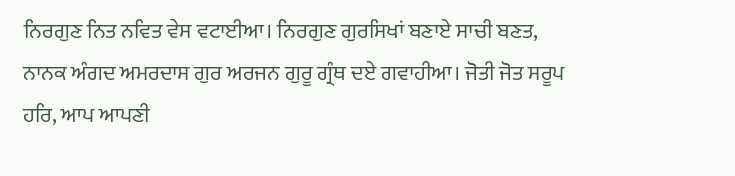ਨਿਰਗੁਣ ਨਿਤ ਨਵਿਤ ਵੇਸ ਵਟਾਈਆ। ਨਿਰਗੁਣ ਗੁਰਸਿਖਾਂ ਬਣਾਏ ਸਾਚੀ ਬਣਤ, ਨਾਨਕ ਅੰਗਦ ਅਮਰਦਾਸ ਗੁਰ ਅਰਜਨ ਗੁਰੂ ਗ੍ਰੰਥ ਦਏ ਗਵਾਹੀਆ। ਜੋਤੀ ਜੋਤ ਸਰੂਪ ਹਰਿ, ਆਪ ਆਪਣੀ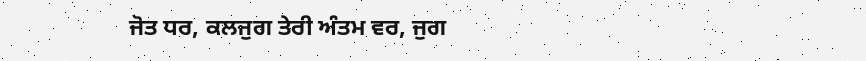ਜੋਤ ਧਰ, ਕਲਜੁਗ ਤੇਰੀ ਅੰਤਮ ਵਰ, ਜੁਗ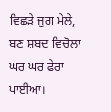ਵਿਛੜੇ ਜੁਗ ਮੇਲੇ, ਬਣ ਸ਼ਬਦ ਵਿਚੋਲਾ ਘਰ ਘਰ ਫੇਰਾ ਪਾਈਆ।